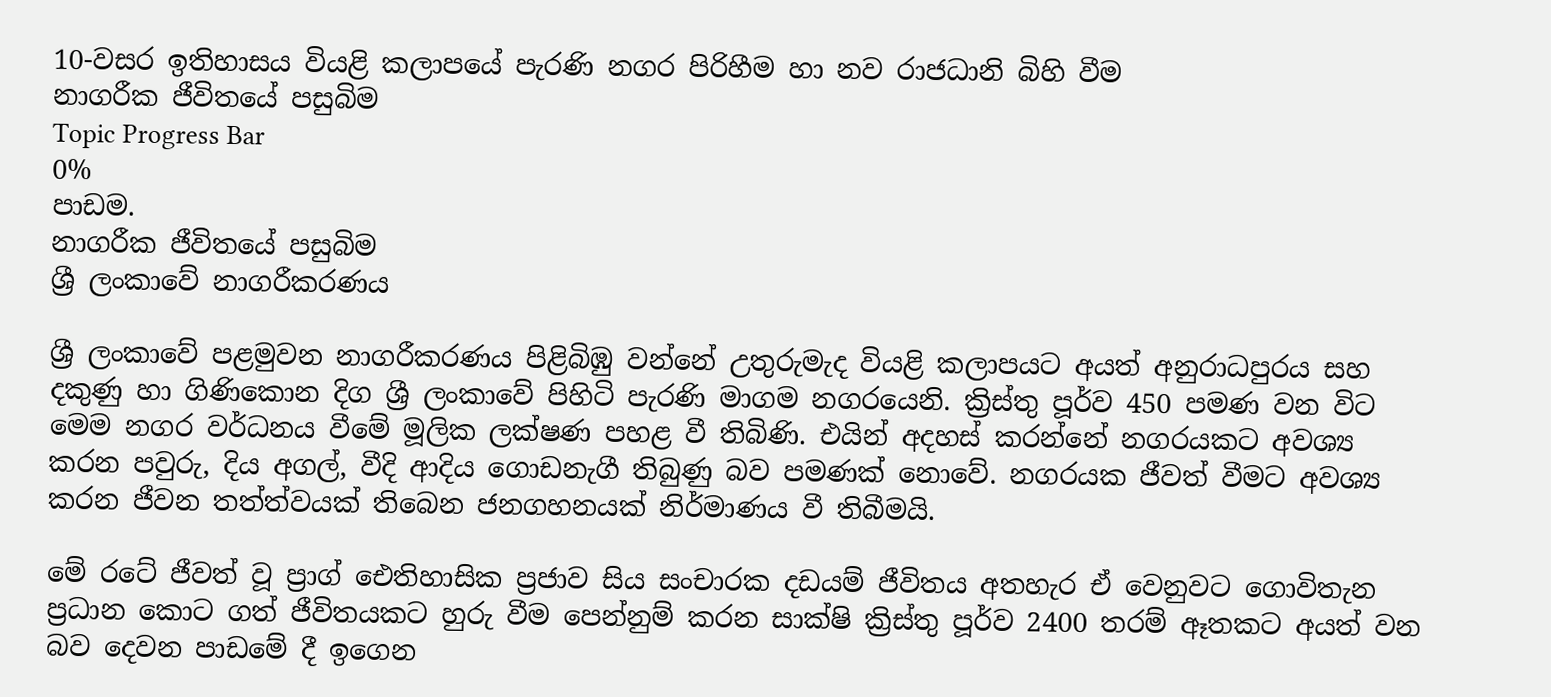10-වසර ඉතිහාසය වියළි කලාපයේ පැරණි නගර පිරිහීම හා නව රාජධානි බිහි වීම
නාගරීක ජීවිතයේ පසුබිම
Topic Progress Bar
0%
පාඩම.
නාගරීක ජීවිතයේ පසුබිම
ශ්‍රී ලංකාවේ නාගරීකරණය

ශ්‍රී ලංකාවේ පළමුවන නාගරීකරණය පිළිබිඹු වන්නේ උතුරුමැද වියළි කලාපයට අයත් අනුරාධපුරය සහ දකුණු හා ගිණිකොන දිග ශ්‍රී ලංකාවේ පිහිටි පැරණි මාගම නගරයෙනි. ක්‍රිස්තු පූර්ව 450 පමණ වන විට මෙම නගර වර්ධනය වීමේ මූලික ලක්ෂණ පහළ වී තිබිණි. එයින් අදහස් කරන්නේ නගරයකට අවශ්‍ය කරන පවුරු, දිය අගල්, වීදි ආදිය ගොඩනැගී තිබුණු බව පමණක් නොවේ. නගරයක ජීවත් වීමට අවශ්‍ය කරන ජීවන තත්ත්වයක් තිබෙන ජනගහනයක් නිර්මාණය වී තිබීමයි.

මේ රටේ ජීවත් වූ ප්‍රාග් ඓතිහාසික ප්‍රජාව සිය සංචාරක දඩයම් ජීවිතය අතහැර ඒ වෙනුවට ගොවිතැන ප්‍රධාන කොට ගත් ජීවිතයකට හුරු වීම පෙන්නුම් කරන සාක්ෂි ක්‍රිස්තු පූර්ව 2400 තරම් ඈතකට අයත් වන බව දෙවන පාඩමේ දී ඉගෙන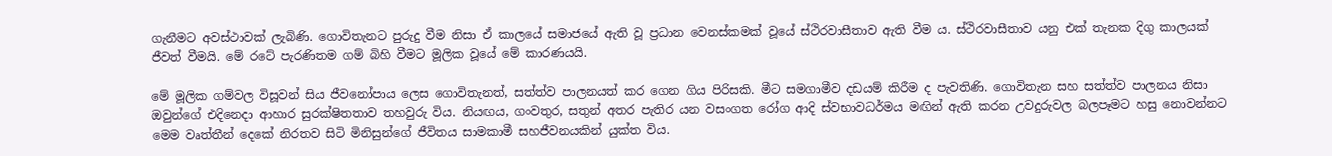ගැනීමට අවස්ථාවක් ලැබිණි. ගොවිතැනට පුරුදු වීම නිසා ඒ කාලයේ සමාජයේ ඇති වූ ප්‍රධාන වෙනස්කමක් වූයේ ස්ථිරවාසීතාව ඇති වීම ය. ස්ථිරවාසීතාව යනු එක් තැනක දිගු කාලයක් ජීවත් වීමයි. මේ රටේ පැරණිතම ගම් බිහි වීමට මූලික වූයේ මේ කාරණයයි.

මේ මූලික ගම්වල විසූවන් සිය ජීවනෝපාය ලෙස ගොවිතැනත්, සත්ත්ව පාලනයත් කර ගෙන ගිය පිරිසකි. මීට සමගාමීව දඩයම් කිරීම ද පැවතිණි. ගොවිතැන සහ සත්ත්ව පාලනය නිසා ඔවුන්ගේ එදිනෙදා ආහාර සුරක්ෂිතතාව තහවුරු විය. නියඟය, ගංවතුර, සතුන් අතර පැතිර යන වසංගත රෝග ආදි ස්වභාවධර්මය මඟින් ඇති කරන උවදුරුවල බලපෑමට හසු නොවන්නට මෙම වෘත්තීන් දෙකේ නිරතව සිටි මිනිසුන්ගේ ජීවිතය සාමකාමී සහජීවනයකින් යුක්ත විය.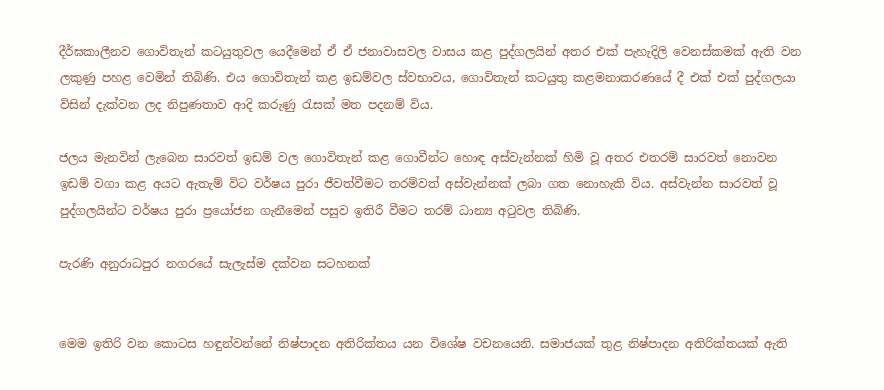දීර්ඝකාලීනව ගොවිතැන් කටයුතුවල යෙදීමෙන් ඒ ඒ ජනාවාසවල වාසය කළ පුද්ගලයින් අතර එක් පැහැදිලි වෙනස්කමක් ඇති වන ලකුණු පහළ වෙමින් තිබිණි. එය ගොවිතැන් කළ ඉඩම්වල ස්වභාවය, ගොවිතැන් කටයුතු කළමනාකරණයේ දී එක් එක් පුද්ගලයා විසින් දැක්වන ලද නිපුණතාව ආදි කරුණු රැසක් මත පදනම් විය.

ජලය මැනවින් ලැබෙන සාරවත් ඉඩම් වල ගොවිතැන් කළ ගොවීන්ට හොඳ අස්වැන්නක් හිමි වූ අතර එතරම් සාරවත් නොවන ඉඩම් වගා කළ අයට ඇතැම් විට වර්ෂය පුරා ජීවත්වීමට තරම්වත් අස්වැන්නක් ලබා ගත නොහැකි විය. අස්වැන්න සාරවත් වූ පුද්ගලයින්ට වර්ෂය පුරා ප්‍රයෝජන ගැනීමෙන් පසුව ඉතිරී වීමට තරම් ධාන්‍ය අටුවල තිබිණි.

පැරණි අනුරාධපුර නගරයේ සැලැස්ම දක්වන සටහනක්


මෙම ඉතිරි වන කොටස හඳුන්වන්නේ නිෂ්පාදන අතිරික්තය යන විශේෂ වචනයෙනි. සමාජයක් තුළ නිෂ්පාදන අතිරික්තයක් ඇති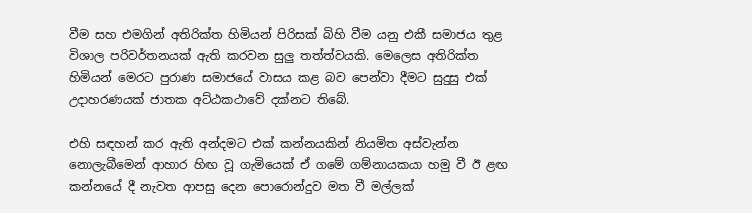වීම සහ එමගින් අතිරික්ත හිමියන් පිරිසක් බිහි වීම යනු එකී සමාජය තුළ විශාල පරිවර්තනයක් ඇති කරවන සුලු තත්ත්වයකි. මෙලෙස අතිරික්ත හිමියන් මෙරට පුරාණ සමාජයේ වාසය කළ බව පෙන්වා දීමට සුදුසු එක් උදාහරණයක් ජාතක අට්ඨකථාවේ දක්නට තිබේ.

එහි සඳහන් කර ඇති අන්දමට එක් කන්නයකින් නියමිත අස්වැන්න නොලැබීමෙන් ආහාර හිඟ වූ ගැමියෙක් ඒ ගමේ ගම්නායකයා හමු වී ඊ ළඟ කන්නයේ දී නැවත ආපසු දෙන පොරොන්දුව මත වී මල්ලක්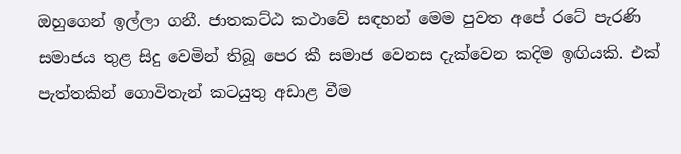ඔහුගෙන් ඉල්ලා ගනී. ජාතකට්ඨ කථාවේ සඳහන් මෙම පුවත අපේ රටේ පැරණි සමාජය තුළ සිදු වෙමින් තිබූ පෙර කී සමාජ වෙනස දැක්වෙන කදිම ඉඟියකි. එක් පැත්තකින් ගොවිතැන් කටයුතු අඩාළ වීම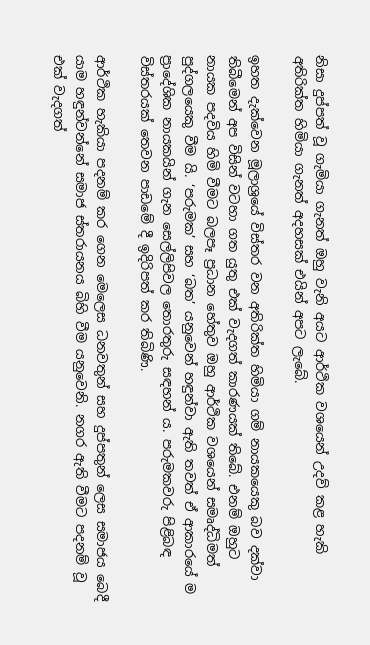නිසා දුප්පත් වූ ගැමියා ගැනත් ඔහු වැනි අයට ආර්ථික වශයෙන් උදව් කළ හැකි අතිරික්ත හිමියා ගැනත් අදහසක් එයින් අපට ලැබේ.

ඉහත දැක්වෙන මූලාශ්‍රයේ විස්තර වන අතිරික්ත හිමියා ගම් නායකයෙකු බව දක්වා තිබීමෙන් අප විසින් වටහා ගත යුතු එක් වැදගත් කාරණයක් තිබේ. එනම් ඔහුට නායක පදවිය හිමි වීමට බලපෑ ප්‍රධාන හේතුව ඔහු ආර්ථික වශයෙන් සමෘද්ධිමත් පුද්ගලයෙකු වීම යි. ‘පරුමක’ සහ ‘බත’ යනුවෙන් හඳුන්වා ඇති තවත් ඒ ආකාරයේ ම ප්‍රාදේශික නායකයින් ගැන සෙල්ලිපිවල තොරතුරු සඳහන් ය. පරුමකවරු පිළිබඳ විස්තරයක් තෙවන පාඩමේ දී ඉදිරිපත් කර තිබිණි.

ආර්ථික හැකියා පදනම් කර ගෙන මෙලෙස ධනවතුන් සහ දුප්පතුන් ලෙස සමාජය බෙදී යාම හඳුන්වන්නේ සමාජ ස්තරායනය බිහි වීම යනුවෙනි. නගර ඇති වීමට පදනම් වූ එක් වැදගත්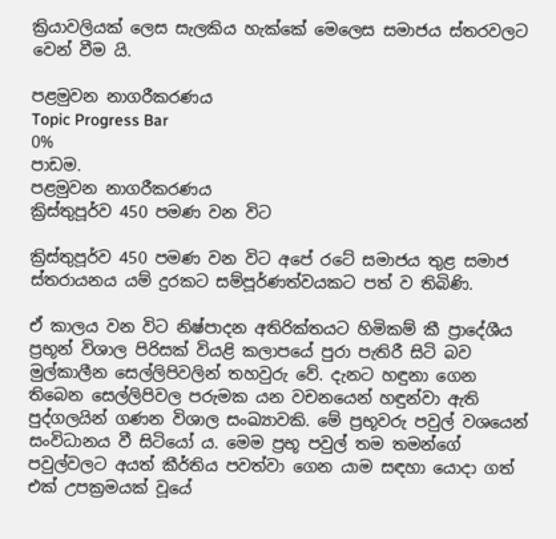ක්‍රියාවලියක් ලෙස සැලකිය හැක්කේ මෙලෙස සමාජය ස්තරවලට වෙන් වීම යි.

පළමුවන නාගරීකරණය
Topic Progress Bar
0%
පාඩම.
පළමුවන නාගරීකරණය
ක්‍රිස්තුපූර්ව 450 පමණ වන විට

ක්‍රිස්තුපූර්ව 450 පමණ වන විට අපේ රටේ සමාජය තුළ සමාජ ස්තරායනය යම් දුරකට සම්පූර්ණත්වයකට පත් ව තිබිණි.

ඒ කාලය වන විට නිෂ්පාදන අතිරික්තයට හිමිකම් කී ප්‍රාදේශීය ප්‍රභූන් විශාල පිරිසක් වියළි කලාපයේ පුරා පැතිරී සිටි බව මුල්කාලීන සෙල්ලිපිවලින් තහවුරු වේ. දැනට හඳුනා ගෙන තිබෙන සෙල්ලිපිවල පරුමක යන වචනයෙන් හඳුන්වා ඇති පුද්ගලයින් ගණන විශාල සංඛ්‍යාවකි. මේ ප්‍රභූවරු පවුල් වශයෙන් සංවිධානය වී සිටියෝ ය. මෙම ප්‍රභූ පවුල් තම තමන්ගේ පවුල්වලට අයත් කීර්තිය පවත්වා ගෙන යාම සඳහා යොදා ගත් එක් උපක්‍රමයක් වූයේ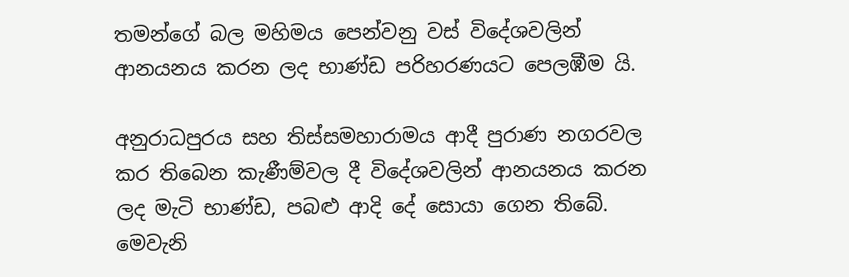තමන්ගේ බල මහිමය පෙන්වනු වස් විදේශවලින් ආනයනය කරන ලද භාණ්ඩ පරිහරණයට පෙලඹීම යි.

අනුරාධපුරය සහ තිස්සමහාරාමය ආදී පුරාණ නගරවල කර තිබෙන කැණීම්වල දී විදේශවලින් ආනයනය කරන ලද මැටි භාණ්ඩ, පබළු ආදි දේ සොයා ගෙන තිබේ. මෙවැනි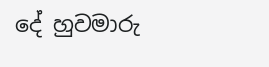දේ හුවමාරු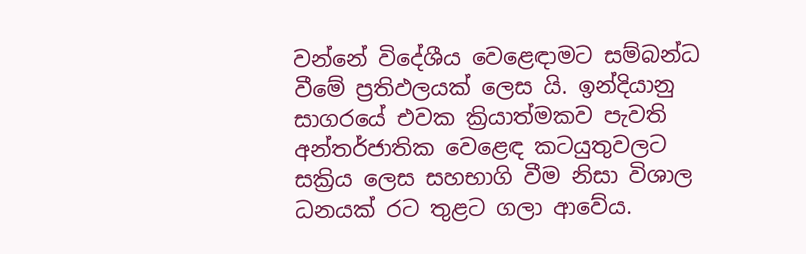වන්නේ විදේශීය වෙළෙඳාමට සම්බන්ධ වීමේ ප්‍රතිඵලයක් ලෙස යි. ඉන්දියානු සාගරයේ එවක ක්‍රියාත්මකව පැවති අන්තර්ජාතික වෙළෙඳ කටයුතුවලට සක්‍රිය ලෙස සහභාගි වීම නිසා විශාල ධනයක් රට තුළට ගලා ආවේය.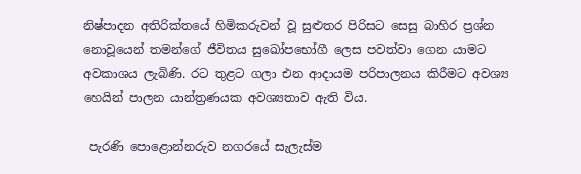නිෂ්පාදන අතිරික්තයේ හිමිකරුවන් වූ සුළුතර පිරිසට සෙසු බාහිර ප්‍රශ්න නොවූයෙන් තමන්ගේ ජීවිතය සුඛෝපභෝගී ලෙස පවත්වා ගෙන යාමට අවකාශය ලැබිණි. රට තුළට ගලා එන ආදායම පරිපාලනය කිරීමට අවශ්‍ය හෙයින් පාලන යාන්ත්‍රණයක අවශ්‍යතාව ඇති විය.

 පැරණි පොළොන්නරුව නගරයේ සැලැස්ම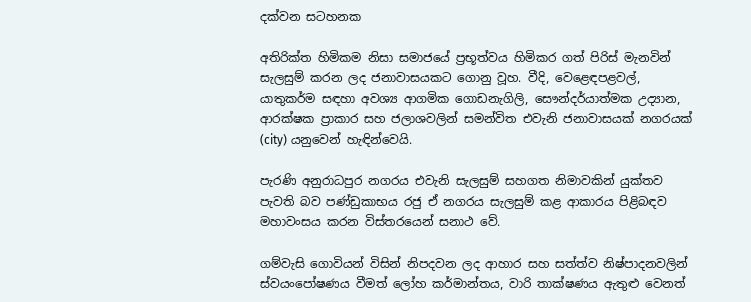දක්වන සටහනක

අතිරික්ත හිමිකම නිසා සමාජයේ ප්‍රභූත්වය හිමිකර ගත් පිරිස් මැනවින් සැලසුම් කරන ලද ජනාවාසයකට ගොනු වූහ. වීදි, වෙළෙඳපළවල්, යාතුකර්ම සඳහා අවශ්‍ය ආගමික ගොඩනැගිලි, සෞන්දර්යාත්මක උද්‍යාන, ආරක්ෂක ප්‍රාකාර සහ ජලාශවලින් සමන්විත එවැනි ජනාවාසයක් නගරයක් (city) යනුවෙන් හැඳින්වෙයි.

පැරණි අනුරාධපුර නගරය එවැනි සැලසුම් සහගත නිමාවකින් යුක්තව පැවති බව පණ්ඩුකාභය රජු ඒ නගරය සැලසුම් කළ ආකාරය පිළිබඳව මහාවංසය කරන විස්තරයෙන් සනාථ වේ.

ගම්වැසි ගොවියන් විසින් නිපදවන ලද ආහාර සහ සත්ත්ව නිෂ්පාදනවලින් ස්වයංපෝෂණය වීමත් ලෝහ කර්මාන්තය, වාරි තාක්ෂණය ඇතුළු වෙනත්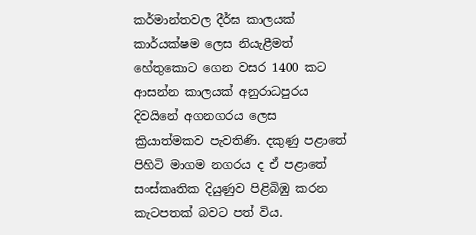කර්මාන්තවල දීර්ඝ කාලයක් කාර්යක්ෂම ලෙස නියැළීමත් හේතුකොට ගෙන වසර 1400 කට ආසන්න කාලයක් අනුරාධපුරය දිවයිනේ අගනගරය ලෙස ක්‍රියාත්මකව පැවතිණි. දකුණු පළාතේ පිහිටි මාගම නගරය ද ඒ පළාතේ සංස්කෘතික දියුණුව පිළිබිඹු කරන කැටපතක් බවට පත් විය.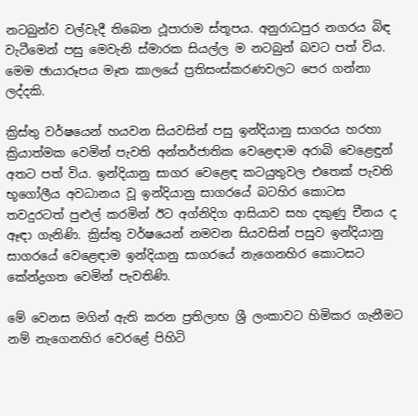නටබුන්ව වල්වැදී තිබෙන ථූපාරාම ස්තූපය. අනුරාධපුර නගරය බිඳ වැටීමෙන් පසු මෙවැනි ස්මාරක සියල්ල ම නටබුන් බවට පත් විය. මෙම ඡායාරූපය මෑත කාලයේ ප්‍රතිසංස්කරණවලට පෙර ගන්නා ලද්දකි.

ක්‍රිස්තු වර්ෂයෙන් හයවන සියවසින් පසු ඉන්දියානු සාගරය හරහා ක්‍රියාත්මක වෙමින් පැවති අන්තර්ජාතික වෙළෙඳාම අරාබි වෙළෙඳුන් අතට පත් විය. ඉන්දියානු සාගර වෙළෙඳ කටයුතුවල එතෙක් පැවති භූගෝලීය අවධානය වූ ඉන්දියානු සාගරයේ බටහිර කොටස තවදුරටත් පුළුල් කරමින් ඊට අග්නිදිග ආසියාව සහ දකුණු චීනය ද ඈඳා ගැනිණි. ක්‍රිස්තු වර්ෂයෙන් නමවන සියවසින් පසුව ඉන්දියානු සාගරයේ වෙළෙඳාම ඉන්දියානු සාගරයේ නැගෙනහිර කොටසට කේන්ද්‍රගත වෙමින් පැවතිණි.

මේ වෙනස මගින් ඇති කරන ප්‍රතිලාභ ශ්‍රී ලංකාවට හිමිකර ගැනීමට නම් නැගෙනහිර වෙරළේ පිහිටි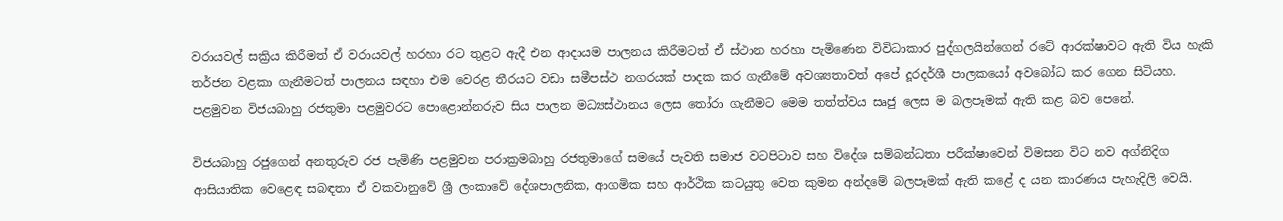වරායවල් සක්‍රිය කිරීමත් ඒ වරායවල් හරහා රට තුළට ඇදී එන ආදායම පාලනය කිරීමටත් ඒ ස්ථාන හරහා පැමිණෙන විවිධාකාර පුද්ගලයින්ගෙන් රටේ ආරක්ෂාවට ඇති විය හැකි තර්ජන වළකා ගැනීමටත් පාලනය සඳහා එම වෙරළ තීරයට වඩා සමීපස්ථ නගරයක් පාදක කර ගැනීමේ අවශ්‍යතාවත් අපේ දූරදර්ශී පාලකයෝ අවබෝධ කර ගෙන සිටියහ. පළමුවන විජයබාහු රජතුමා පළමුවරට පොළොන්නරුව සිය පාලන මධ්‍යස්ථානය ලෙස තෝරා ගැනීමට මෙම තත්ත්වය සෘජු ලෙස ම බලපෑමක් ඇති කළ බව පෙනේ.

විජයබාහු රජුගෙන් අනතුරුව රජ පැමිණි පළමුවන පරාක්‍රමබාහු රජතුමාගේ සමයේ පැවති සමාජ වටපිටාව සහ විදේශ සම්බන්ධතා පරීක්ෂාවෙන් විමසන විට නව අග්නිදිග ආසියාතික වෙළෙඳ සබඳතා ඒ වකවානුවේ ශ්‍රී ලංකාවේ දේශපාලනික, ආගමික සහ ආර්ථික කටයුතු වෙත කුමන අන්දමේ බලපෑමක් ඇති කළේ ද යන කාරණය පැහැදිලි වෙයි.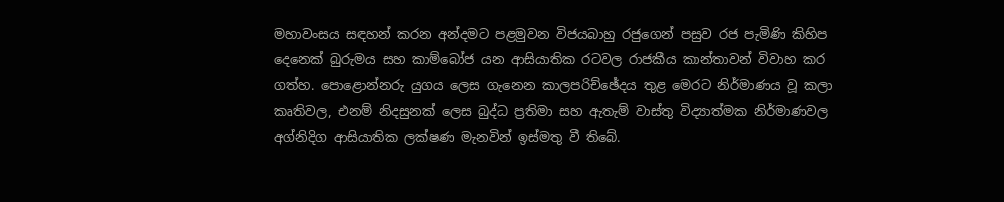මහාවංසය සඳහන් කරන අන්දමට පළමුවන විජයබාහු රජුගෙන් පසුව රජ පැමිණි කිහිප දෙනෙක් බුරුමය සහ කාම්බෝජ යන ආසියාතික රටවල රාජකීය කාන්තාවන් විවාහ කර ගත්හ. පොළොන්නරු යුගය ලෙස ගැනෙන කාලපරිච්ඡේදය තුළ මෙරට නිර්මාණය වූ කලා කෘතිවල, එනම් නිදසුනක් ලෙස බුද්ධ ප්‍රතිමා සහ ඇතැම් වාස්තු විද්‍යාත්මක නිර්මාණවල අග්නිදිග ආසියාතික ලක්ෂණ මැනවින් ඉස්මතු වී තිබේ.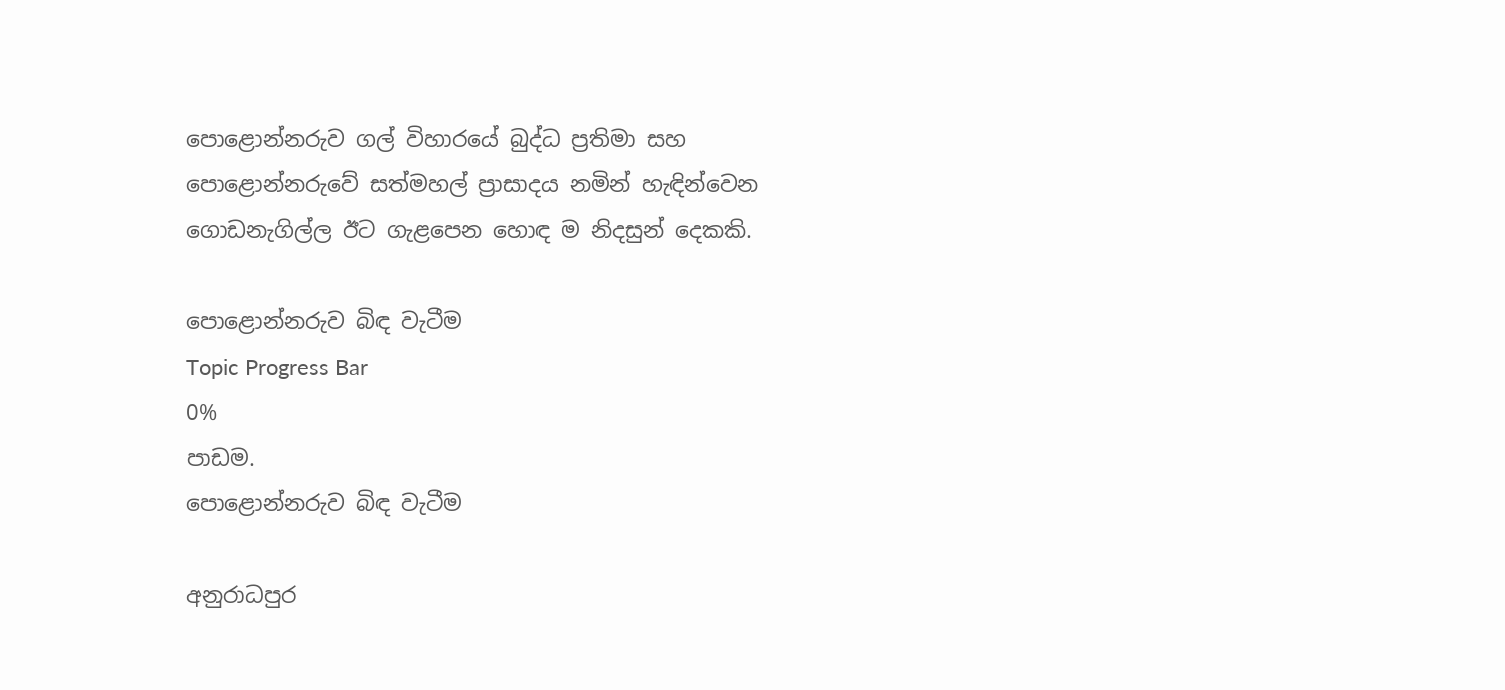පොළොන්නරුව ගල් විහාරයේ බුද්ධ ප්‍රතිමා සහ පොළොන්නරුවේ සත්මහල් ප්‍රාසාදය නමින් හැඳින්වෙන ගොඩනැගිල්ල ඊට ගැළපෙන හොඳ ම නිදසුන් දෙකකි.

පොළොන්නරුව බිඳ වැටීම
Topic Progress Bar
0%
පාඩම.
පොළොන්නරුව බිඳ වැටීම

අනුරාධපුර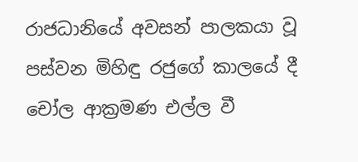රාජධානියේ අවසන් පාලකයා වූ පස්වන මිහිඳු රජුගේ කාලයේ දී චෝල ආක්‍රමණ එල්ල වී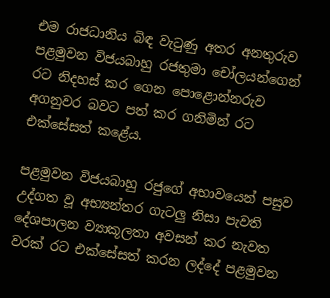එම රාජධානිය බිඳ වැටුණු අතර අනතුරුව පළමුවන විජයබාහු රජතුමා චෝලයන්ගෙන් රට නිදහස් කර ගෙන පොළොන්නරුව අගනුවර බවට පත් කර ගනිමින් රට එක්සේසත් කළේය.

පළමුවන විජයබාහු රජුගේ අභාවයෙන් පසුව උද්ගත වූ අභ්‍යන්තර ගැටලු නිසා පැවති දේශපාලන ව්‍යාකූලතා අවසන් කර නැවත වරක් රට එක්සේසත් කරන ලද්දේ පළමුවන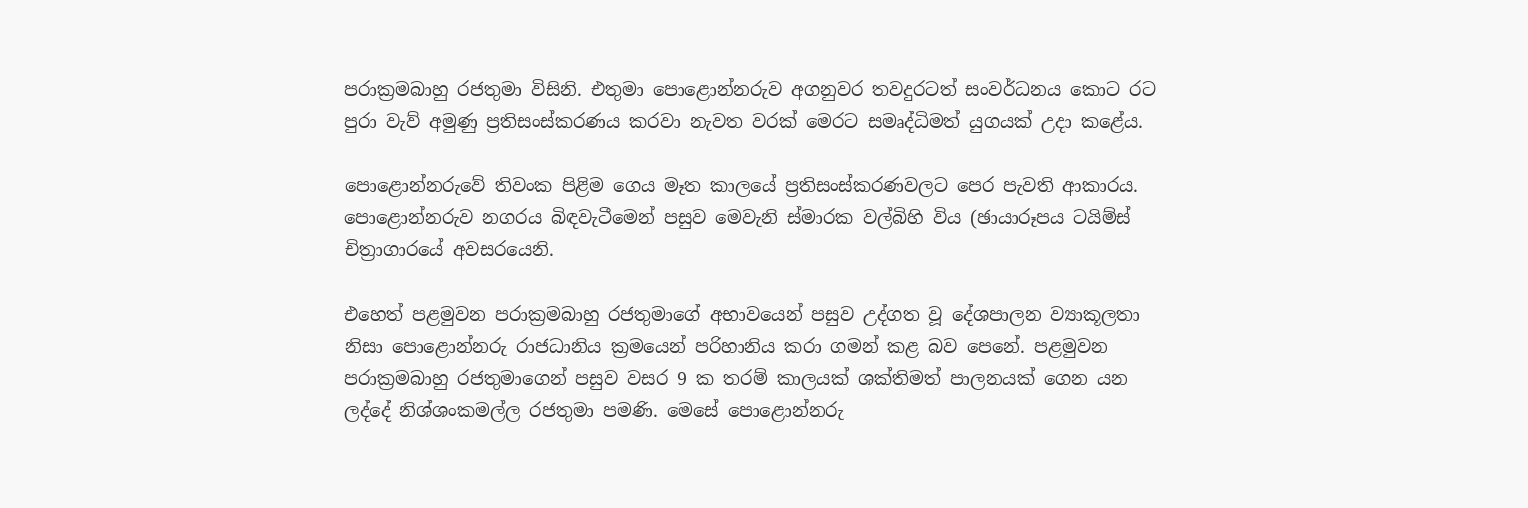පරාක්‍රමබාහු රජතුමා විසිනි. එතුමා පොළොන්නරුව අගනුවර තවදුරටත් සංවර්ධනය කොට රට පුරා වැව් අමුණු ප්‍රතිසංස්කරණය කරවා නැවත වරක් මෙරට සමෘද්ධිමත් යුගයක් උදා කළේය.

පොළොන්නරුවේ තිවංක පිළිම ගෙය මෑත කාලයේ ප්‍රතිසංස්කරණවලට පෙර පැවති ආකාරය. පොළොන්නරුව නගරය බිඳවැටීමෙන් පසුව මෙවැනි ස්මාරක වල්බිහි විය (ඡායාරූපය ටයිම්ස් චිත්‍රාගාරයේ අවසරයෙනි.

එහෙත් පළමුවන පරාක්‍රමබාහු රජතුමාගේ අභාවයෙන් පසුව උද්ගත වූ දේශපාලන ව්‍යාකූලතා නිසා පොළොන්නරු රාජධානිය ක්‍රමයෙන් පරිහානිය කරා ගමන් කළ බව පෙනේ. පළමුවන පරාක්‍රමබාහු රජතුමාගෙන් පසුව වසර 9 ක තරම් කාලයක් ශක්තිමත් පාලනයක් ගෙන යන ලද්දේ නිශ්ශංකමල්ල රජතුමා පමණි. මෙසේ පොළොන්නරු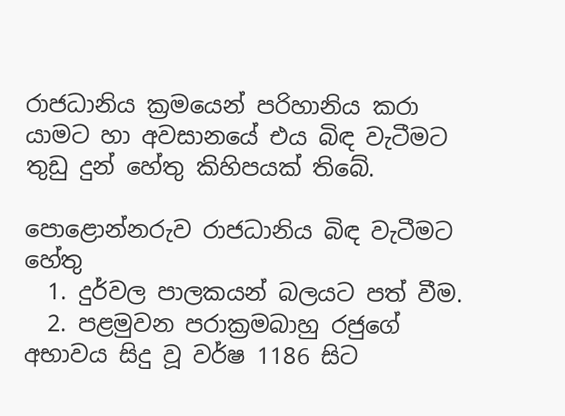රාජධානිය ක්‍රමයෙන් පරිහානිය කරා යාමට හා අවසානයේ එය බිඳ වැටීමට තුඩු දුන් හේතු කිහිපයක් තිබේ.

පොළොන්නරුව රාජධානිය බිඳ වැටීමට හේතු
  1. දුර්වල පාලකයන් බලයට පත් වීම.
  2. පළමුවන පරාක්‍රමබාහු රජුගේ අභාවය සිදු වූ වර්ෂ 1186 සිට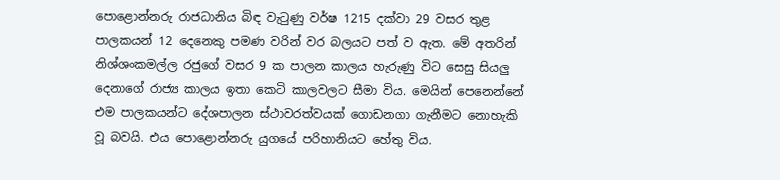පොළොන්නරු රාජධානිය බිඳ වැටුණු වර්ෂ 1215 දක්වා 29 වසර තුළ පාලකයන් 12 දෙනෙකු පමණ වරින් වර බලයට පත් ව ඇත. මේ අතරින් නිශ්ශංකමල්ල රජුගේ වසර 9 ක පාලන කාලය හැරුණු විට සෙසු සියලු දෙනාගේ රාජ්‍ය කාලය ඉතා කෙටි කාලවලට සීමා විය. මෙයින් පෙනෙන්නේ එම පාලකයන්ට දේශපාලන ස්ථාවරත්වයක් ගොඩනගා ගැනීමට නොහැකි වූ බවයි. එය පොළොන්නරු යුගයේ පරිහානියට හේතු විය.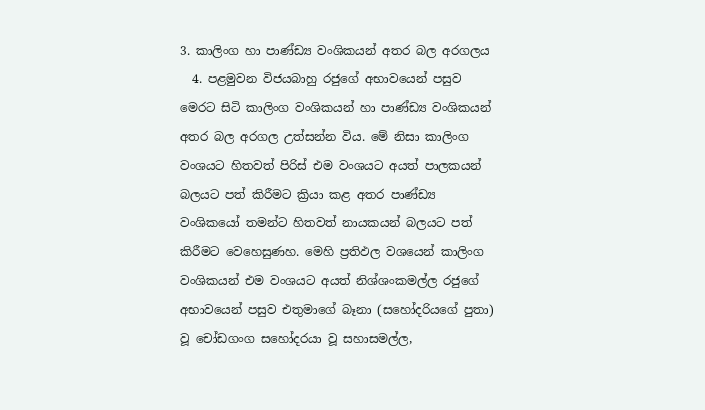3. කාලිංග හා පාණ්ඩ්‍ය වංශිකයන් අතර බල අරගලය
  4. පළමුවන විජයබාහු රජුගේ අභාවයෙන් පසුව මෙරට සිටි කාලිංග වංශිකයන් හා පාණ්ඩ්‍ය වංශිකයන් අතර බල අරගල උත්සන්න විය. මේ නිසා කාලිංග වංශයට හිතවත් පිරිස් එම වංශයට අයත් පාලකයන් බලයට පත් කිරීමට ක්‍රියා කළ අතර පාණ්ඩ්‍ය වංශිකයෝ තමන්ට හිතවත් නායකයන් බලයට පත් කිරීමට වෙහෙසුණහ. මෙහි ප්‍රතිඵල වශයෙන් කාලිංග වංශිකයන් එම වංශයට අයත් නිශ්ශංකමල්ල රජුගේ අභාවයෙන් පසුව එතුමාගේ බෑනා (සහෝදරියගේ පුතා) වූ චෝඩගංග සහෝදරයා වූ සහාසමල්ල,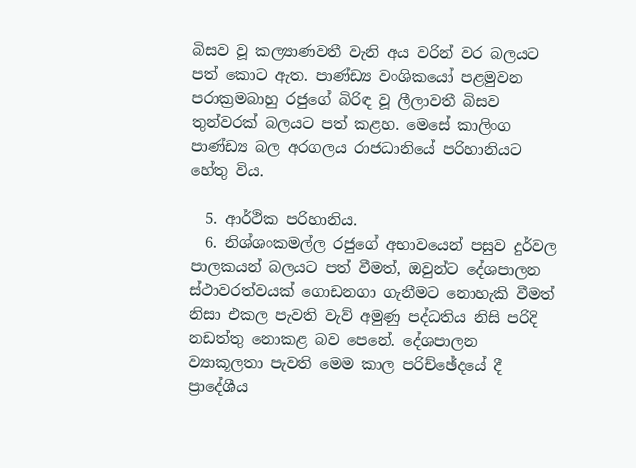බිසව වූ කල්‍යාණවතී වැනි අය වරින් වර බලයට පත් කොට ඇත. පාණ්ඩ්‍ය වංශිකයෝ පළමුවන පරාක්‍රමබාහු රජුගේ බිරිඳ වූ ලීලාවතී බිසව තුන්වරක් බලයට පත් කළහ. මෙසේ කාලිංග පාණ්ඩ්‍ය බල අරගලය රාජධානියේ පරිහානියට හේතු විය.

  5. ආර්ථික පරිහානිය.
  6. නිශ්ශංකමල්ල රජුගේ අභාවයෙන් පසුව දුර්වල පාලකයන් බලයට පත් වීමත්, ඔවුන්ට දේශපාලන ස්ථාවරත්වයක් ගොඩනගා ගැනීමට නොහැකි වීමත් නිසා එකල පැවති වැව් අමුණු පද්ධතිය නිසි පරිදි නඩත්තු නොකළ බව පෙනේ. දේශපාලන ව්‍යාකූලතා පැවති මෙම කාල පරිච්ඡේදයේ දී ප්‍රාදේශීය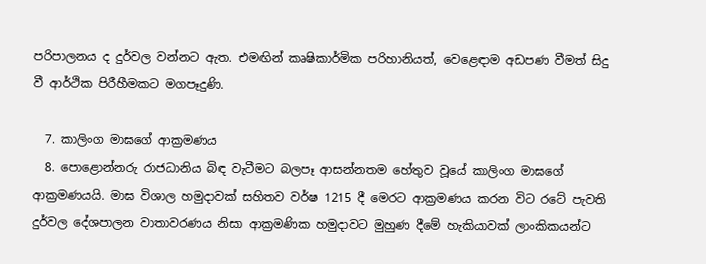පරිපාලනය ද දුර්වල වන්නට ඇත. එමඟින් කෘෂිකාර්මික පරිහානියත්, වෙළෙඳාම අඩපණ වීමත් සිදු වී ආර්ථික පිරීහීමකට මගපෑදුණි.

  7. කාලිංග මාඝගේ ආක්‍රමණය
  8. පොළොන්නරු රාජධානිය බිඳ වැටීමට බලපෑ ආසන්නතම හේතුව වූයේ කාලිංග මාඝගේ ආක්‍රමණයයි. මාඝ විශාල හමුදාවක් සහිතව වර්ෂ 1215 දී මෙරට ආක්‍රමණය කරන විට රටේ පැවති දුර්වල දේශපාලන වාතාවරණය නිසා ආක්‍රමණික හමුදාවට මුහුණ දීමේ හැකියාවක් ලාංකිකයන්ට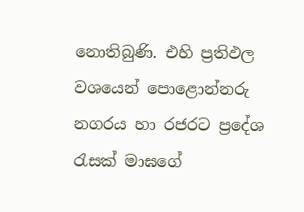නොතිබුණි. එහි ප්‍රතිඵල වශයෙන් පොළොන්නරු නගරය හා රජරට ප්‍රදේශ රැසක් මාඝගේ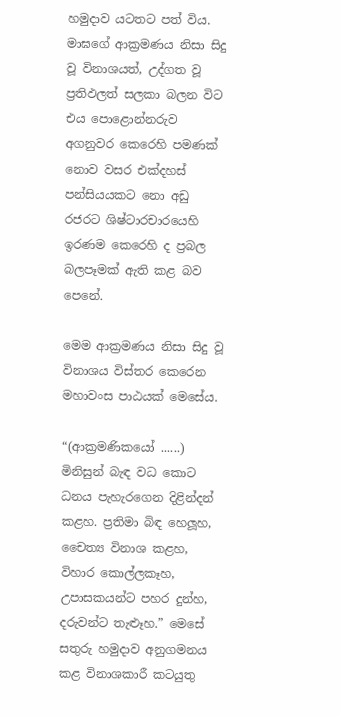හමුදාව යටතට පත් විය. මාඝගේ ආක්‍රමණය නිසා සිදු වූ විනාශයත්, උද්ගත වූ ප්‍රතිඵලත් සලකා බලන විට එය පොළොන්නරුව අගනුවර කෙරෙහි පමණක් නොව වසර එක්දහස් පන්සියයකට නො අඩු රජරට ශිෂ්ටාරචාරයෙහි ඉරණම කෙරෙහි ද ප්‍රබල බලපෑමක් ඇති කළ බව පෙනේ.

මෙම ආක්‍රමණය නිසා සිදු වූ විනාශය විස්තර කෙරෙන මහාවංස පාඨයක් මෙසේය.

“(ආක්‍රමණිකයෝ ......) මිනිසුන් බැඳ වධ කොට ධනය පැහැරගෙන දිළින්දන් කළහ. ප්‍රතිමා බිඳ හෙලූහ, චෛත්‍ය විනාශ කළහ, විහාර කොල්ලකෑහ, උපාසකයන්ට පහර දුන්හ, දරුවන්ට තැළුෑහ.” මෙසේ සතුරු හමුදාව අනුගමනය කළ විනාශකාරී කටයුතු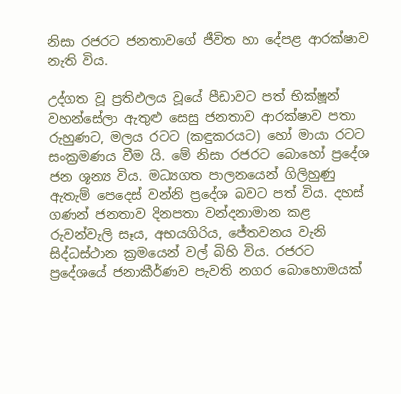නිසා රජරට ජනතාවගේ ජීවිත හා දේපළ ආරක්ෂාව නැති විය.

උද්ගත වූ ප්‍රතිඵලය වූයේ පීඩාවට පත් භික්ෂූන් වහන්සේලා ඇතුළු සෙසු ජනතාව ආරක්ෂාව පතා රුහුණට, මලය රටට (කඳුකරයට) හෝ මායා රටට සංක්‍රමණය වීම යි. මේ නිසා රජරට බොහෝ ප්‍රදේශ ජන ශූන්‍ය විය. මධ්‍යගත පාලනයෙන් ගිලිහුණු ඇතැම් පෙදෙස් වන්නි ප්‍රදේශ බවට පත් විය. දහස් ගණන් ජනතාව දිනපතා වන්දනාමාන කළ රුවන්වැලි සෑය, අභයගිරිය, ජේතවනය වැනි සිද්ධස්ථාන ක්‍රමයෙන් වල් බිහි විය. රජරට ප්‍රදේශයේ ජනාකීර්ණව පැවති නගර බොහොමයක්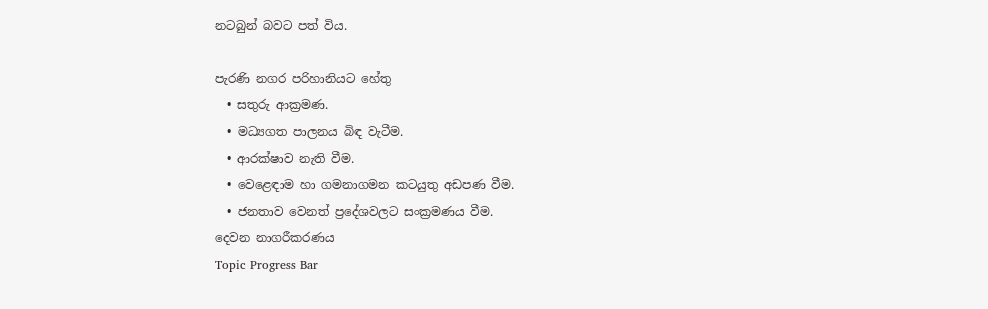නටබුන් බවට පත් විය.

පැරණි නගර පරිහානියට හේතු
  • සතුරු ආක්‍රමණ.
  • මධ්‍යගත පාලනය බිඳ වැටීම.
  • ආරක්ෂාව නැති වීම.
  • වෙළෙඳාම හා ගමනාගමන කටයුතු අඩපණ වීම.
  • ජනතාව වෙනත් ප්‍රදේශවලට සංක්‍රමණය වීම.
දෙවන නාගරීකරණය
Topic Progress Bar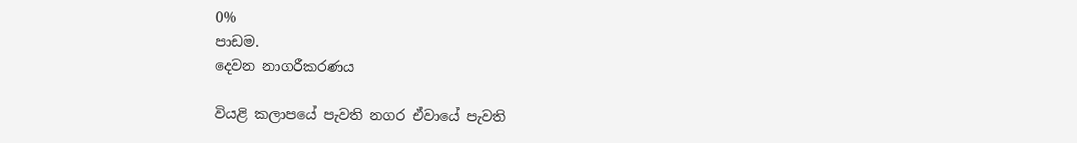0%
පාඩම.
දෙවන නාගරීකරණය

වියළි කලාපයේ පැවති නගර ඒවායේ පැවති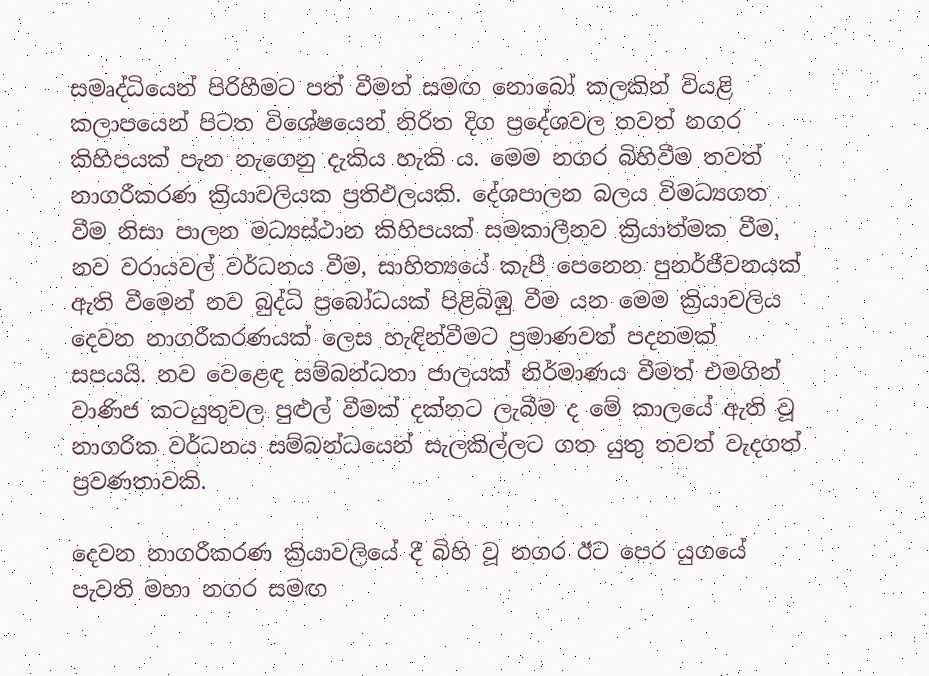සමෘද්ධියෙන් පිරිහීමට පත් වීමත් සමඟ නොබෝ කලකින් වියළි කලාපයෙන් පිටත විශේෂයෙන් නිරිත දිග ප්‍රදේශවල තවත් නගර කිහිපයක් පැන නැගෙනු දැකිය හැකි ය. මෙම නගර බිහිවීම තවත් නාගරීකරණ ක්‍රියාවලියක ප්‍රතිඵලයකි. දේශපාලන බලය විමධ්‍යගත වීම නිසා පාලන මධ්‍යස්ථාන කිහිපයක් සමකාලීනව ක්‍රියාත්මක වීම, නව වරායවල් වර්ධනය වීම, සාහිත්‍යයේ කැපී පෙනෙන පුනර්ජීවනයක් ඇති වීමෙන් නව බුද්ධි ප්‍රබෝධයක් පිළිබිඹු වීම යන මෙම ක්‍රියාවලිය දෙවන නාගරීකරණයක් ලෙස හැඳින්වීමට ප්‍රමාණවත් පදනමක් සපයයි. නව වෙළෙඳ සම්බන්ධතා ජාලයක් නිර්මාණය වීමත් එමගින් වාණිජ කටයුතුවල පුළුල් වීමක් දක්නට ලැබීම ද මේ කාලයේ ඇති වූ නාගරික වර්ධනය සම්බන්ධයෙන් සැලකිල්ලට ගත යුතු තවත් වැදගත් ප්‍රවණතාවකි.

දෙවන නාගරීකරණ ක්‍රියාවලියේ දී බිහි වූ නගර ඊට පෙර යුගයේ පැවති මහා නගර සමඟ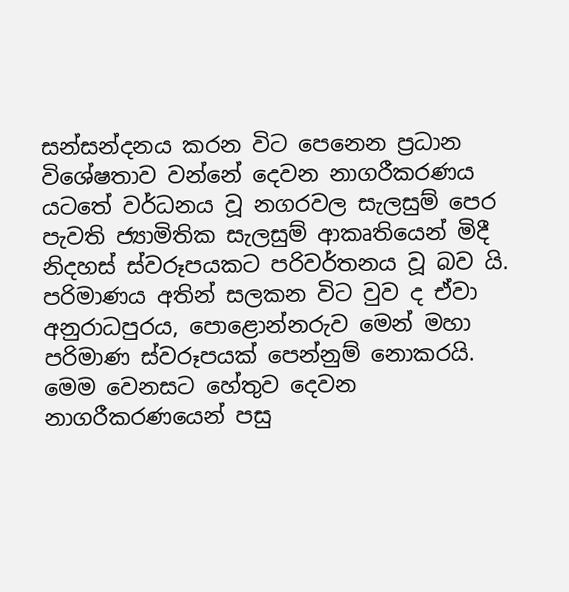සන්සන්දනය කරන විට පෙනෙන ප්‍රධාන විශේෂතාව වන්නේ දෙවන නාගරීකරණය යටතේ වර්ධනය වූ නගරවල සැලසුම් පෙර පැවති ජ්‍යාමිතික සැලසුම් ආකෘතියෙන් මිදී නිදහස් ස්වරූපයකට පරිවර්තනය වූ බව යි. පරිමාණය අතින් සලකන විට වුව ද ඒවා අනුරාධපුරය, පොළොන්නරුව මෙන් මහා පරිමාණ ස්වරූපයක් පෙන්නුම් නොකරයි. මෙම වෙනසට හේතුව දෙවන නාගරීකරණයෙන් පසු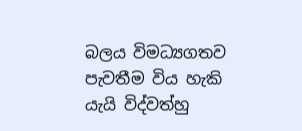බලය විමධ්‍යගතව පැවතීම විය හැකි යැයි විද්වත්හු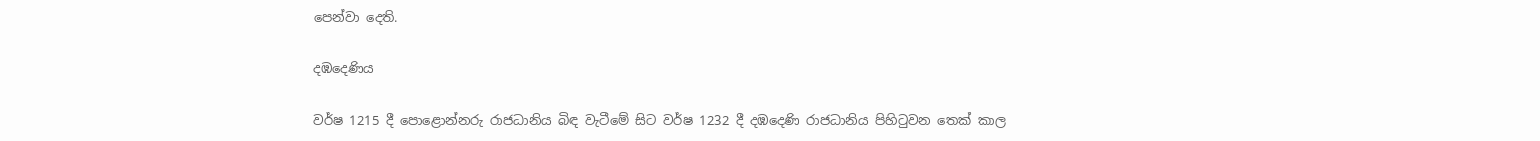පෙන්වා දෙති.

දඹදෙණිය

වර්ෂ 1215 දී පොළොන්නරු රාජධානිය බිඳ වැටීමේ සිට වර්ෂ 1232 දී දඹදෙණි රාජධානිය පිහිටුවන තෙක් කාල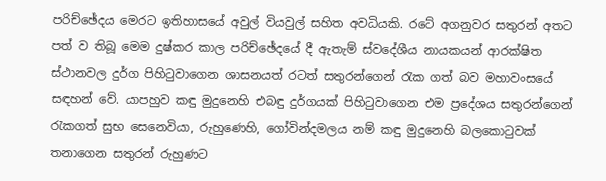පරිච්ඡේදය මෙරට ඉතිහාසයේ අවුල් වියවුල් සහිත අවධියකි. රටේ අගනුවර සතුරන් අතට පත් ව තිබූ මෙම දුෂ්කර කාල පරිච්ඡේදයේ දී ඇතැම් ස්වදේශීය නායකයන් ආරක්ෂිත ස්ථානවල දුර්ග පිහිටුවාගෙන ශාසනයත් රටත් සතුරන්ගෙන් රැක ගත් බව මහාවංසයේ සඳහන් වේ. යාපහුව කඳු මුදුනෙහි එබඳු දුර්ගයක් පිහිටුවාගෙන එම ප්‍රදේශය සතුරන්ගෙන් රැකගත් සුභ සෙනෙවියා, රුහුණෙහි, ගෝවින්දමලය නම් කඳු මුදුනෙහි බලකොටුවක් තනාගෙන සතුරන් රුහුණට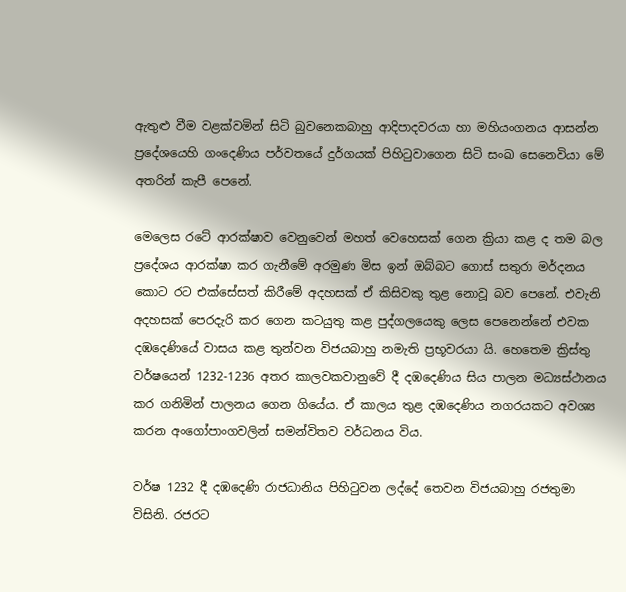ඇතුළු වීම වළක්වමින් සිටි බුවනෙකබාහු ආදිපාදවරයා හා මහියංගනය ආසන්න ප්‍රදේශයෙහි ගංදෙණිය පර්වතයේ දුර්ගයක් පිහිටුවාගෙන සිටි සංඛ සෙනෙවියා මේ අතරින් කැපී පෙනේ.

මෙලෙස රටේ ආරක්ෂාව වෙනුවෙන් මහත් වෙහෙසක් ගෙන ක්‍රියා කළ ද තම බල ප්‍රදේශය ආරක්ෂා කර ගැනීමේ අරමුණ මිස ඉන් ඔබ්බට ගොස් සතුරා මර්දනය කොට රට එක්සේසත් කිරීමේ අදහසක් ඒ කිසිවකු තුළ නොවූ බව පෙනේ. එවැනි අදහසක් පෙරදැරි කර ගෙන කටයුතු කළ පුද්ගලයෙකු ලෙස පෙනෙන්නේ එවක දඹදෙණියේ වාසය කළ තුන්වන විජයබාහු නමැති ප්‍රභූවරයා යි. හෙතෙම ක්‍රිස්තු වර්ෂයෙන් 1232-1236 අතර කාලවකවානුවේ දී දඹදෙණිය සිය පාලන මධ්‍යස්ථානය කර ගනිමින් පාලනය ගෙන ගියේය. ඒ කාලය තුළ දඹදෙණිය නගරයකට අවශ්‍ය කරන අංගෝපාංගවලින් සමන්විතව වර්ධනය විය.

වර්ෂ 1232 දී දඹදෙණි රාජධානිය පිහිටුවන ලද්දේ තෙවන විජයබාහු රජතුමා විසිනි. රජරට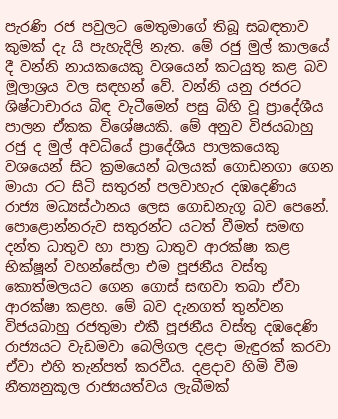පැරණි රජ පවුලට මෙතුමාගේ තිබූ සබඳතාව කුමක් දැ යි පැහැදිලි නැත. මේ රජු මුල් කාලයේ දී වන්නි නායකයෙකු වශයෙන් කටයුතු කළ බව මූලාශ්‍රය වල සඳහන් වේ. වන්නි යනු රජරට ශිෂ්ටාචාරය බිඳ වැටීමෙන් පසු බිහි වූ ප්‍රාදේශීය පාලන ඒකක විශේෂයකි. මේ අනුව විජයබාහු රජු ද මුල් අවධියේ ප්‍රාදේශීය පාලකයෙකු වශයෙන් සිට ක්‍රමයෙන් බලයක් ගොඩනගා ගෙන මායා රට සිටි සතුරන් පලවාහැර දඹදෙණිය රාජ්‍ය මධ්‍යස්ථානය ලෙස ගොඩනැගූ බව පෙනේ. පොළොන්නරුව සතුරන්ට යටත් වීමත් සමඟ දන්ත ධාතුව හා පාත්‍ර ධාතුව ආරක්ෂා කළ භික්ෂූන් වහන්සේලා එම පූජනීය වස්තු කොත්මලයට ගෙන ගොස් සඟවා තබා ඒවා ආරක්ෂා කළහ. මේ බව දැනගත් තුන්වන විජයබාහු රජතුමා එකී පූජනීය වස්තු දඹදෙණි රාජ්‍යයට වැඩමවා බෙලිගල දළදා මැඳුරක් කරවා ඒවා එහි තැන්පත් කරවීය. දළදාව හිමි වීම නීත්‍යනුකූල රාජ්‍යයත්වය ලැබීමක්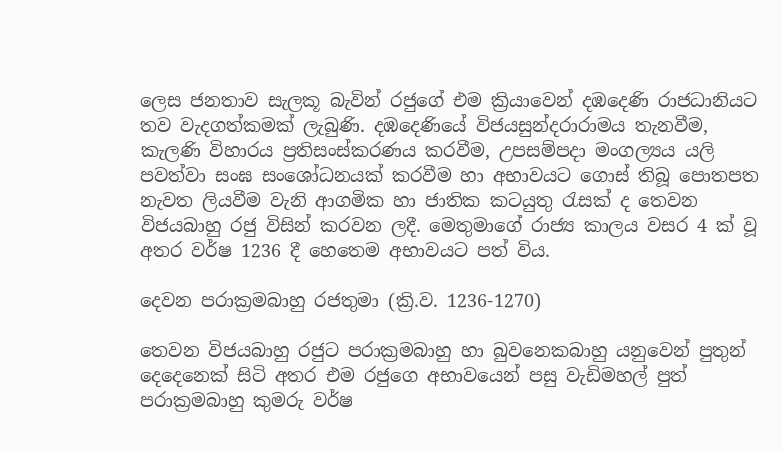ලෙස ජනතාව සැලකූ බැවින් රජුගේ එම ක්‍රියාවෙන් දඹදෙණි රාජධානියට තව වැදගත්කමක් ලැබුණි. දඹදෙණියේ විජයසුන්දරාරාමය තැනවීම, කැලණි විහාරය ප්‍රතිසංස්කරණය කරවීම, උපසම්පදා මංගල්‍යය යලි පවත්වා සංඝ සංශෝධනයක් කරවීම හා අභාවයට ගොස් තිබූ පොතපත නැවත ලියවීම වැනි ආගමික හා ජාතික කටයුතු රැසක් ද තෙවන විජයබාහු රජු විසින් කරවන ලදී. මෙතුමාගේ රාජ්‍ය කාලය වසර 4 ක් වූ අතර වර්ෂ 1236 දී හෙතෙම අභාවයට පත් විය.

දෙවන පරාක්‍රමබාහු රජතුමා (ක්‍රි.ව. 1236-1270)

තෙවන විජයබාහු රජුට පරාක්‍රමබාහු හා බුවනෙකබාහු යනුවෙන් පුතුන් දෙදෙනෙක් සිටි අතර එම රජුගෙ අභාවයෙන් පසු වැඩිමහල් පුත් පරාක්‍රමබාහු කුමරු වර්ෂ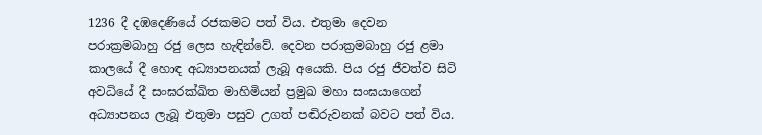1236 දී දඹදෙණියේ රජකමට පත් විය. එතුමා දෙවන පරාක්‍රමබාහු රජු ලෙස හැඳින්වේ. දෙවන පරාක්‍රමබාහු රජු ළමා කාලයේ දී හොඳ අධ්‍යාපනයක් ලැබූ අයෙකි. පිය රජු ජීවත්ව සිටි අවධියේ දී සංඝරක්ඛිත මාහිමියන් ප්‍රමුඛ මහා සංඝයාගෙන් අධ්‍යාපනය ලැබූ එතුමා පසුව උගත් පඬිරුවනක් බවට පත් විය.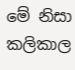මේ නිසා කලිකාල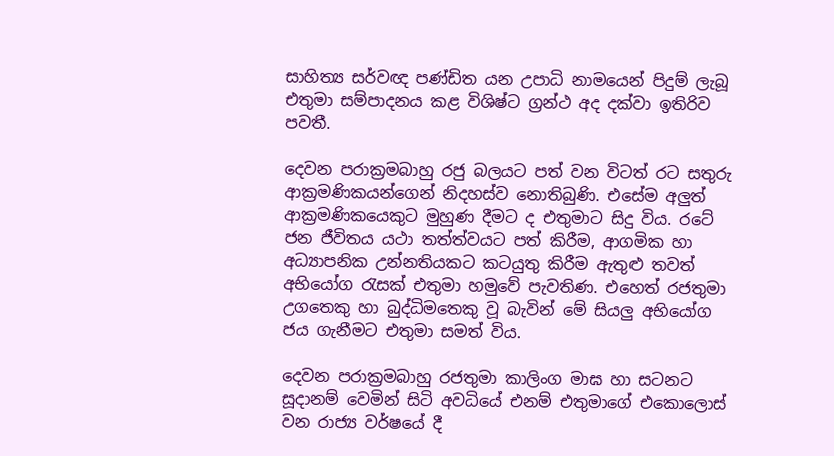සාහිත්‍ය සර්වඥ පණ්ඩිත යන උපාධි නාමයෙන් පිදුම් ලැබූ එතුමා සම්පාදනය කළ විශිෂ්ට ග්‍රන්ථ අද දක්වා ඉතිරිව පවතී.

දෙවන පරාක්‍රමබාහු රජු බලයට පත් වන විටත් රට සතුරු ආක්‍රමණිකයන්ගෙන් නිදහස්ව නොතිබුණි. එසේම අලුත් ආක්‍රමණිකයෙකුට මුහුණ දීමට ද එතුමාට සිදු විය. රටේ ජන ජීවිතය යථා තත්ත්වයට පත් කිරීම, ආගමික හා අධ්‍යාපනික උන්නතියකට කටයුතු කිරීම ඇතුළු තවත් අභියෝග රැසක් එතුමා හමුවේ පැවතිණ. එහෙත් රජතුමා උගතෙකු හා බුද්ධිමතෙකු වූ බැවින් මේ සියලු අභියෝග ජය ගැනීමට එතුමා සමත් විය.

දෙවන පරාක්‍රමබාහු රජතුමා කාලිංග මාඝ හා සටනට සූදානම් වෙමින් සිටි අවධියේ එනම් එතුමාගේ එකොලොස් වන රාජ්‍ය වර්ෂයේ දී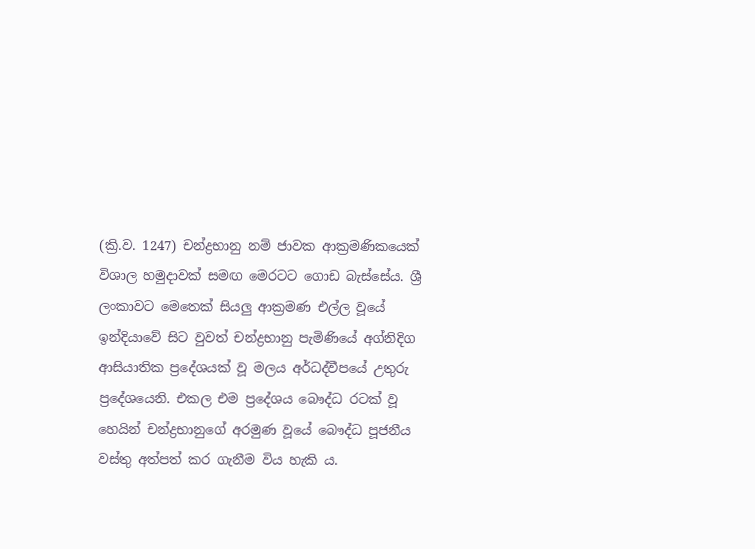(ක්‍රි.ව. 1247) චන්ද්‍රභානු නම් ජාවක ආක්‍රමණිකයෙක් විශාල හමුදාවක් සමඟ මෙරටට ගොඩ බැස්සේය. ශ්‍රී ලංකාවට මෙතෙක් සියලු ආක්‍රමණ එල්ල වූයේ ඉන්දියාවේ සිට වුවත් චන්ද්‍රභානු පැමිණියේ අග්නිදිග ආසියාතික ප්‍රදේශයක් වූ මලය අර්ධද්වීපයේ උතුරු ප්‍රදේශයෙනි. එකල එම ප්‍රදේශය බෞද්ධ රටක් වූ හෙයින් චන්ද්‍රභානුගේ අරමුණ වූයේ බෞද්ධ පූජනීය වස්තු අත්පත් කර ගැනීම විය හැකි ය.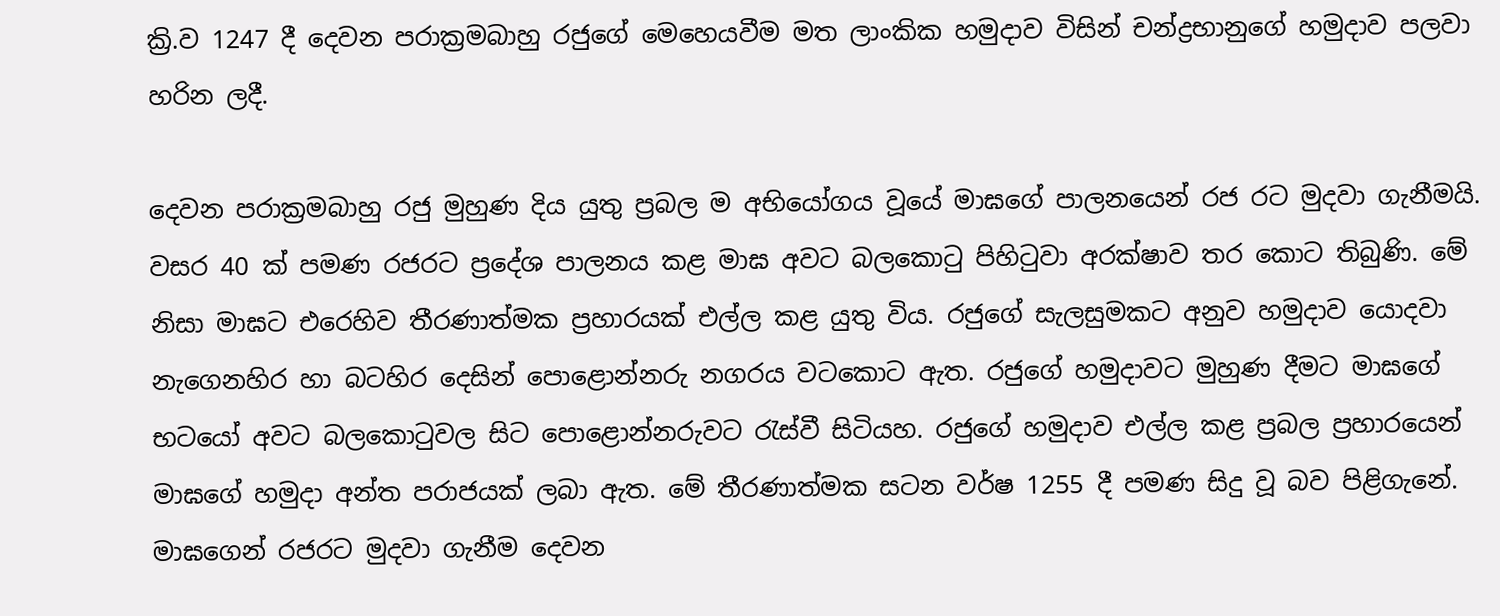ක්‍රි.ව 1247 දී දෙවන පරාක්‍රමබාහු රජුගේ මෙහෙයවීම මත ලාංකික හමුදාව විසින් චන්ද්‍රභානුගේ හමුදාව පලවා හරින ලදී.

දෙවන පරාක්‍රමබාහු රජු මුහුණ දිය යුතු ප්‍රබල ම අභියෝගය වූයේ මාඝගේ පාලනයෙන් රජ රට මුදවා ගැනීමයි. වසර 40 ක් පමණ රජරට ප්‍රදේශ පාලනය කළ මාඝ අවට බලකොටු පිහිටුවා අරක්ෂාව තර කොට තිබුණි. මේ නිසා මාඝට එරෙහිව තීරණාත්මක ප්‍රහාරයක් එල්ල කළ යුතු විය. රජුගේ සැලසුමකට අනුව හමුදාව යොදවා නැගෙනහිර හා බටහිර දෙසින් පොළොන්නරු නගරය වටකොට ඇත. රජුගේ හමුදාවට මුහුණ දීමට මාඝගේ භටයෝ අවට බලකොටුවල සිට පොළොන්නරුවට රැස්වී සිටියහ. රජුගේ හමුදාව එල්ල කළ ප්‍රබල ප්‍රහාරයෙන් මාඝගේ හමුදා අන්ත පරාජයක් ලබා ඇත. මේ තීරණාත්මක සටන වර්ෂ 1255 දී පමණ සිදු වූ බව පිළිගැනේ. මාඝගෙන් රජරට මුදවා ගැනීම දෙවන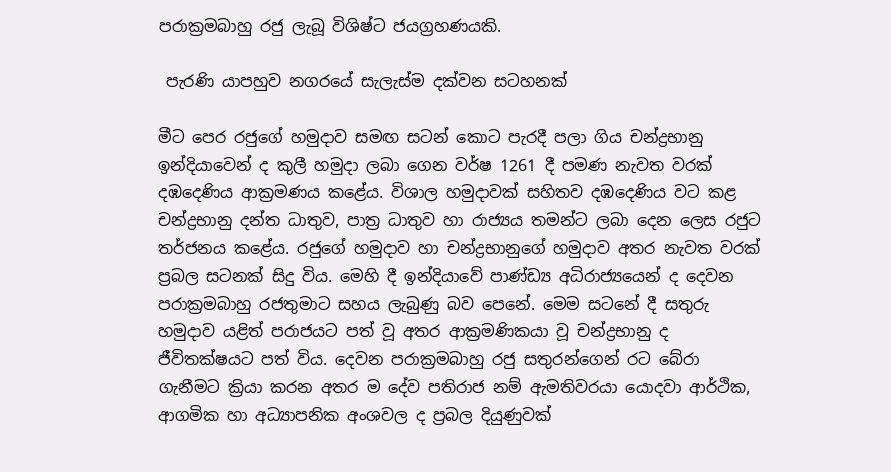පරාක්‍රමබාහු රජු ලැබූ විශිෂ්ට ජයග්‍රහණයකි.

 පැරණි යාපහුව නගරයේ සැලැස්ම දක්වන සටහනක්

මීට පෙර රජුගේ හමුදාව සමඟ සටන් කොට පැරදී පලා ගිය චන්ද්‍රභානු ඉන්දියාවෙන් ද කුලී හමුදා ලබා ගෙන වර්ෂ 1261 දී පමණ නැවත වරක් දඹදෙණිය ආක්‍රමණය කළේය. විශාල හමුදාවක් සහිතව දඹදෙණිය වට කළ චන්ද්‍රභානු දන්ත ධාතුව, පාත්‍ර ධාතුව හා රාජ්‍යය තමන්ට ලබා දෙන ලෙස රජුට තර්ජනය කළේය. රජුගේ හමුදාව හා චන්ද්‍රභානුගේ හමුදාව අතර නැවත වරක් ප්‍රබල සටනක් සිදු විය. මෙහි දී ඉන්දියාවේ පාණ්ඩ්‍ය අධිරාජ්‍යයෙන් ද දෙවන පරාක්‍රමබාහු රජතුමාට සහය ලැබුණු බව පෙනේ. මෙම සටනේ දී සතුරු හමුදාව යළිත් පරාජයට පත් වූ අතර ආක්‍රමණිකයා වූ චන්ද්‍රභානු ද ජීවිතක්ෂයට පත් විය. දෙවන පරාක්‍රමබාහු රජු සතුරන්ගෙන් රට බේරා ගැනීමට ක්‍රියා කරන අතර ම දේව පතිරාජ නම් ඇමතිවරයා යොදවා ආර්ථික, ආගමික හා අධ්‍යාපනික අංශවල ද ප්‍රබල දියුණුවක්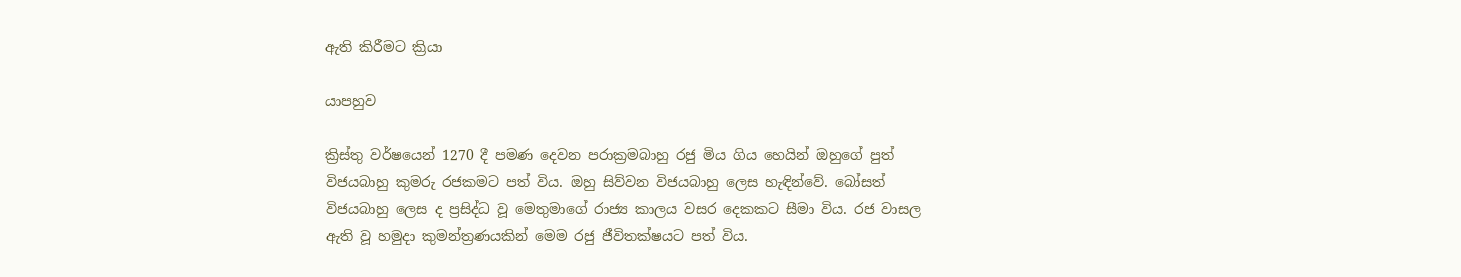ඇති කිරීමට ක්‍රියා

යාපහුව

ක්‍රිස්තු වර්ෂයෙන් 1270 දී පමණ දෙවන පරාක්‍රමබාහු රජු මිය ගිය හෙයින් ඔහුගේ පුත් විජයබාහු කුමරු රජකමට පත් විය. ඔහු සිව්වන විජයබාහු ලෙස හැඳින්වේ. බෝසත් විජයබාහු ලෙස ද ප්‍රසිද්ධ වූ මෙතුමාගේ රාජ්‍ය කාලය වසර දෙකකට සීමා විය. රජ වාසල ඇති වූ හමුදා කුමන්ත්‍රණයකින් මෙම රජු ජීවිතක්ෂයට පත් විය.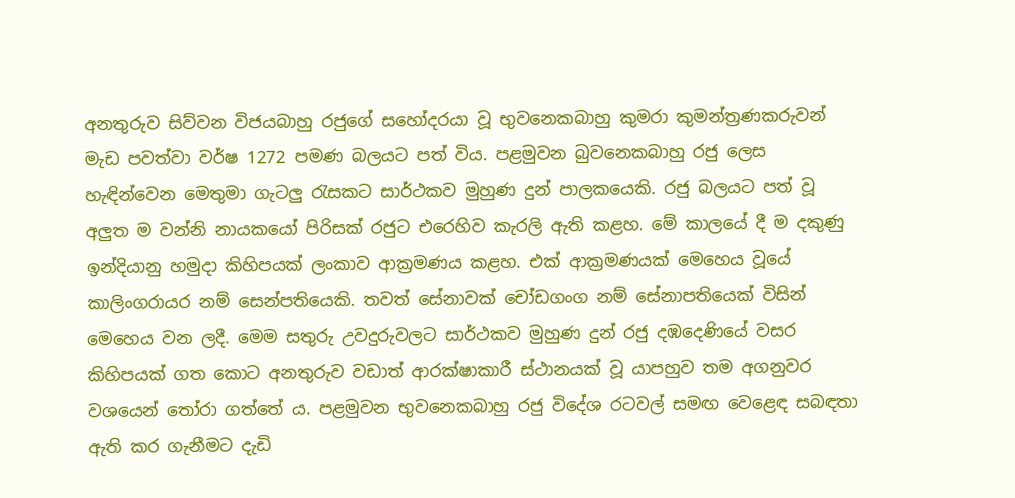අනතුරුව සිව්වන විජයබාහු රජුගේ සහෝදරයා වූ භුවනෙකබාහු කුමරා කුමන්ත්‍රණකරුවන් මැඩ පවත්වා වර්ෂ 1272 පමණ බලයට පත් විය. පළමුවන බුවනෙකබාහු රජු ලෙස හැඳින්වෙන මෙතුමා ගැටලු රැසකට සාර්ථකව මුහුණ දුන් පාලකයෙකි. රජු බලයට පත් වූ අලුත ම වන්නි නායකයෝ පිරිසක් රජුට එරෙහිව කැරලි ඇති කළහ. මේ කාලයේ දී ම දකුණු ඉන්දියානු හමුදා කිහිපයක් ලංකාව ආක්‍රමණය කළහ. එක් ආක්‍රමණයක් මෙහෙය වූයේ කාලිංගරායර නම් සෙන්පතියෙකි. තවත් සේනාවක් චෝඩගංග නම් සේනාපතියෙක් විසින් මෙහෙය වන ලදී. මෙම සතුරු උවදුරුවලට සාර්ථකව මුහුණ දුන් රජු දඹදෙණියේ වසර කිහිපයක් ගත කොට අනතුරුව වඩාත් ආරක්ෂාකාරී ස්ථානයක් වූ යාපහුව තම අගනුවර වශයෙන් තෝරා ගත්තේ ය. පළමුවන භුවනෙකබාහු රජු විදේශ රටවල් සමඟ වෙළෙඳ සබඳතා ඇති කර ගැනීමට දැඩි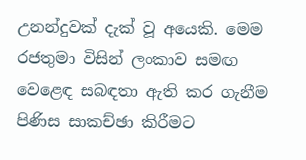උනන්දුවක් දැක් වූ අයෙකි. මෙම රජතුමා විසින් ලංකාව සමඟ වෙළෙඳ සබඳතා ඇති කර ගැනීම පිණිස සාකච්ඡා කිරීමට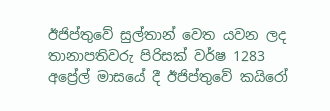ඊජිප්තුවේ සුල්තාන් වෙත යවන ලද තානාපතිවරු පිරිසක් වර්ෂ 1283 අප්‍රේල් මාසයේ දී ඊජිප්තුවේ කයිරෝ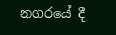නගරයේ දී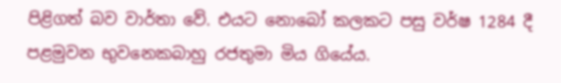පිළිගත් බව වාර්තා වේ. එයට නොබෝ කලකට පසු වර්ෂ 1284 දී පළමුවන භුවනෙකබාහු රජතුමා මිය ගියේය.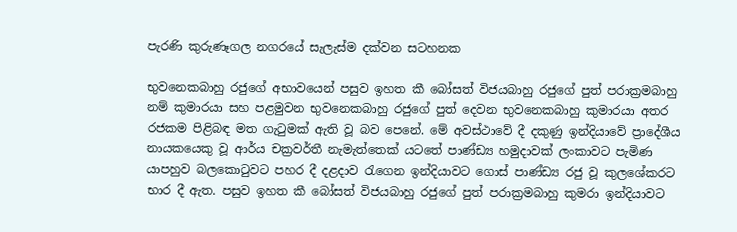පැරණි කුරුණෑගල නගරයේ සැලැස්ම දක්වන සටහනක

භුවනෙකබාහු රජුගේ අභාවයෙන් පසුව ඉහත කී බෝසත් විජයබාහු රජුගේ පුත් පරාක්‍රමබාහු නම් කුමාරයා සහ පළමුවන භුවනෙකබාහු රජුගේ පුත් දෙවන භුවනෙකබාහු කුමාරයා අතර රජකම පිළිබඳ මත ගැටුමක් ඇති වූ බව පෙනේ. මේ අවස්ථාවේ දී දකුණු ඉන්දියාවේ ප්‍රාදේශීය නායකයෙකු වූ ආර්ය චක්‍රවර්තී නැමැත්තෙක් යටතේ පාණ්ඩ්‍ය හමුදාවක් ලංකාවට පැමිණ යාපහුව බලකොටුවට පහර දී දළදාව රැගෙන ඉන්දියාවට ගොස් පාණ්ඩ්‍ය රජු වූ කුලශේකරට භාර දී ඇත. පසුව ඉහත කී බෝසත් විජයබාහු රජුගේ පුත් පරාක්‍රමබාහු කුමරා ඉන්දියාවට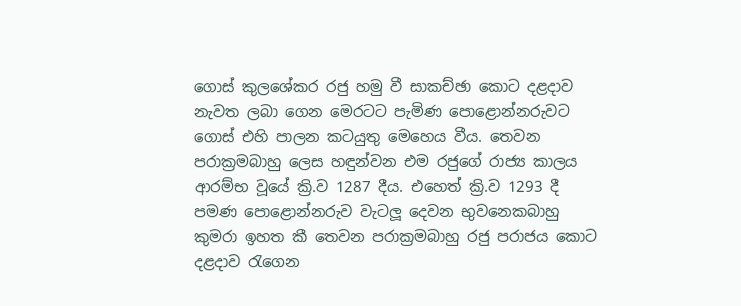ගොස් කුලශේකර රජු හමු වී සාකච්ඡා කොට දළදාව නැවත ලබා ගෙන මෙරටට පැමිණ පොළොන්නරුවට ගොස් එහි පාලන කටයුතු මෙහෙය වීය. තෙවන පරාක්‍රමබාහු ලෙස හඳුන්වන එම රජුගේ රාජ්‍ය කාලය ආරම්භ වූයේ ක්‍රි.ව 1287 දීය. එහෙත් ක්‍රි.ව 1293 දී පමණ පොළොන්නරුව වැටලූ දෙවන භුවනෙකබාහු කුමරා ඉහත කී තෙවන පරාක්‍රමබාහු රජු පරාජය කොට දළදාව රැගෙන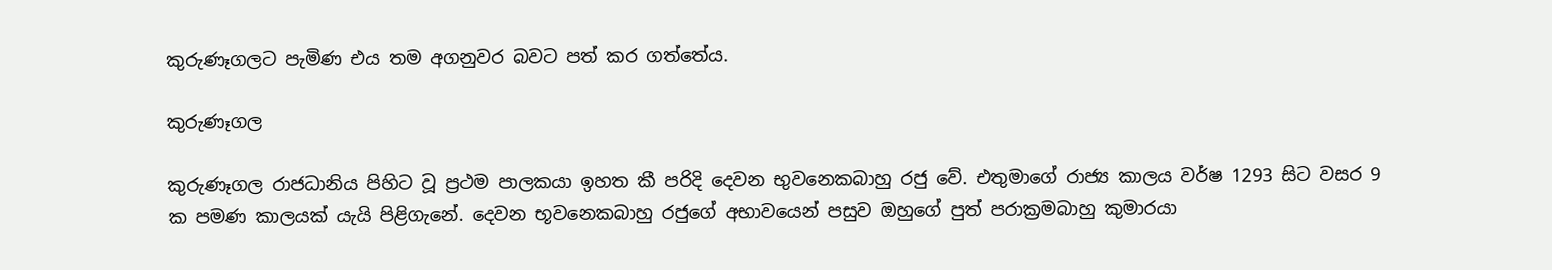කුරුණෑගලට පැමිණ එය තම අගනුවර බවට පත් කර ගත්තේය.

කුරුණෑගල

කුරුණෑගල රාජධානිය පිහිට වූ ප්‍රථම පාලකයා ඉහත කී පරිදි දෙවන භුවනෙකබාහු රජු වේ. එතුමාගේ රාජ්‍ය කාලය වර්ෂ 1293 සිට වසර 9 ක පමණ කාලයක් යැයි පිළිගැනේ. දෙවන භූවනෙකබාහු රජුගේ අභාවයෙන් පසුව ඔහුගේ පුත් පරාක්‍රමබාහු කුමාරයා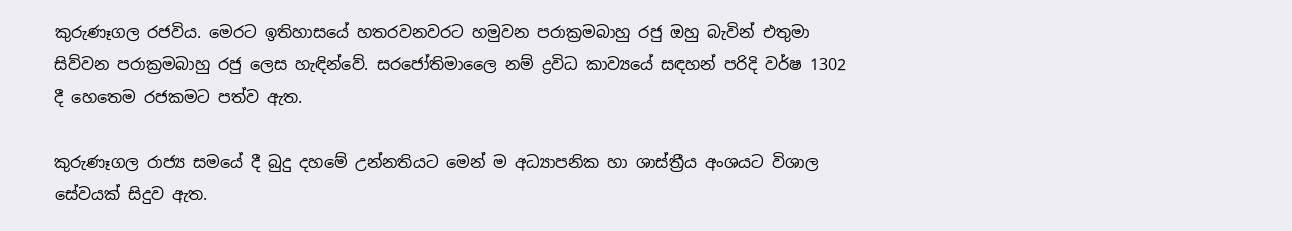කුරුණෑගල රජවිය. මෙරට ඉතිහාසයේ හතරවනවරට හමුවන පරාක්‍රමබාහු රජු ඔහු බැවින් එතුමා සිව්වන පරාක්‍රමබාහු රජු ලෙස හැඳින්වේ. සරජෝතිමාලෛ නම් ද්‍රවිධ කාව්‍යයේ සඳහන් පරිදි වර්ෂ 1302 දී හෙතෙම රජකමට පත්ව ඇත.

කුරුණෑගල රාජ්‍ය සමයේ දී බුදු දහමේ උන්නතියට මෙන් ම අධ්‍යාපනික හා ශාස්ත්‍රීය අංශයට විශාල සේවයක් සිදුව ඇත.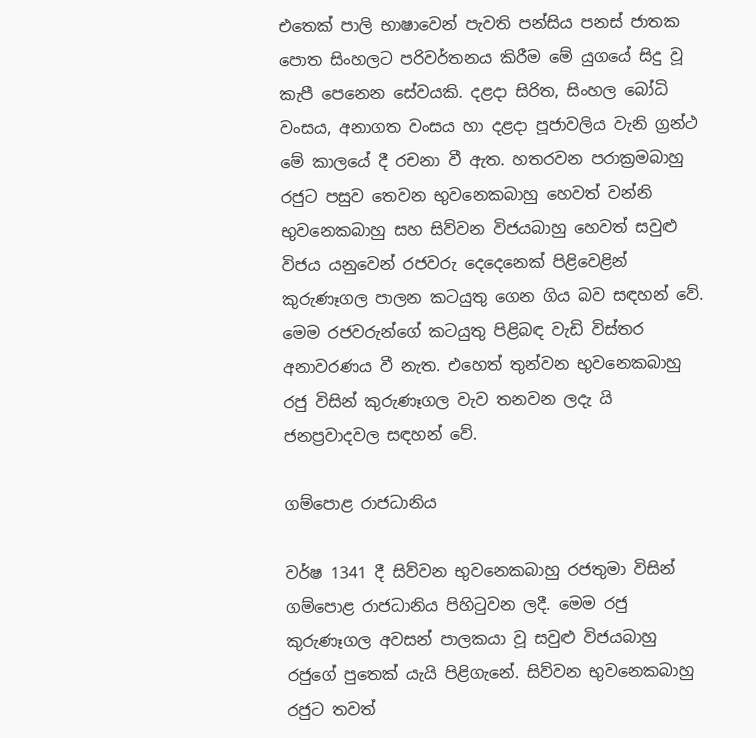එතෙක් පාලි භාෂාවෙන් පැවති පන්සිය පනස් ජාතක පොත සිංහලට පරිවර්තනය කිරීම මේ යුගයේ සිදු වූ කැපී පෙනෙන සේවයකි. දළදා සිරිත, සිංහල බෝධි වංසය, අනාගත වංසය හා දළදා පූජාවලිය වැනි ග්‍රන්ථ මේ කාලයේ දී රචනා වී ඇත. හතරවන පරාක්‍රමබාහු රජුට පසුව තෙවන භුවනෙකබාහු හෙවත් වන්නි භුවනෙකබාහු සහ සිව්වන විජයබාහු හෙවත් සවුළු විජය යනුවෙන් රජවරු දෙදෙනෙක් පිළිවෙළින් කුරුණෑගල පාලන කටයුතු ගෙන ගිය බව සඳහන් වේ. මෙම රජවරුන්ගේ කටයුතු පිළිබඳ වැඩි විස්තර අනාවරණය වී නැත. එහෙත් තුන්වන භුවනෙකබාහු රජු විසින් කුරුණෑගල වැව තනවන ලදැ යි ජනප්‍රවාදවල සඳහන් වේ.

ගම්පොළ රාජධානිය

වර්ෂ 1341 දී සිව්වන භුවනෙකබාහු රජතුමා විසින් ගම්පොළ රාජධානිය පිහිටුවන ලදී. මෙම රජු කුරුණෑගල අවසන් පාලකයා වූ සවුළු විජයබාහු රජුගේ පුතෙක් යැයි පිළිගැනේ. සිව්වන භුවනෙකබාහු රජුට තවත්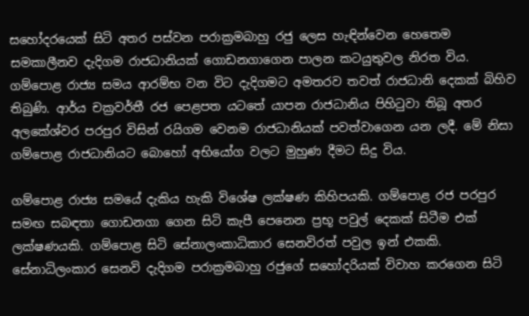සහෝදරයෙක් සිටි අතර පස්වන පරාක්‍රමබාහු රජු ලෙස හැඳින්වෙන හෙතෙම සමකාලීනව දැදිගම රාජධානියක් ගොඩනගාගෙන පාලන කටයුතුවල නිරත විය. ගම්පොළ රාජ්‍ය සමය ආරම්භ වන විට දැදිගමට අමතරව තවත් රාජධානි දෙකක් බිහිව තිබුණි. ආර්ය චක්‍රවර්තී රජ පෙළපත යටතේ යාපන රාජධානිය පිහිටුවා තිබූ අතර අලකේශ්වර පරපුර විසින් රයිගම වෙනම රාජධානියක් පවත්වාගෙන යන ලදී. මේ නිසා ගම්පොළ රාජධානියට බොහෝ අභියෝග වලට මුහුණ දීමට සිදු විය.

ගම්පොළ රාජ්‍ය සමයේ දැකිය හැකි විශේෂ ලක්ෂණ කිහිපයකි. ගම්පොළ රජ පරපුර සමඟ සබඳතා ගොඩනගා ගෙන සිටි කැපී පෙනෙන ප්‍රභූ පවුල් දෙකක් සිටීම එක් ලක්ෂණයකි. ගම්පොළ සිටි සේනාලංකාධිකාර සෙනවිරත් පවුල ඉන් එකකි. සේනාධිලංකාර සෙනවි දැදිගම පරාක්‍රමබාහු රජුගේ සහෝදරියක් විවාහ කරගෙන සිටි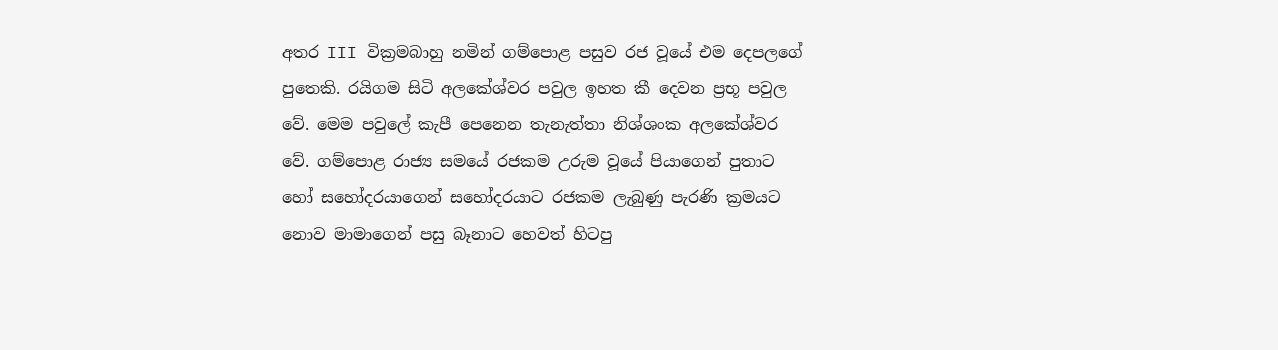අතර III වික්‍රමබාහු නමින් ගම්පොළ පසුව රජ වූයේ එම දෙපලගේ පුතෙකි. රයිගම සිටි අලකේශ්වර පවුල ඉහත කී දෙවන ප්‍රභූ පවුල වේ. මෙම පවුලේ කැපී පෙනෙන තැනැත්තා නිශ්ශංක අලකේශ්වර වේ. ගම්පොළ රාජ්‍ය සමයේ රජකම උරුම වූයේ පියාගෙන් පුතාට හෝ සහෝදරයාගෙන් සහෝදරයාට රජකම ලැබුණු පැරණි ක්‍රමයට නොව මාමාගෙන් පසු බෑනාට හෙවත් හිටපු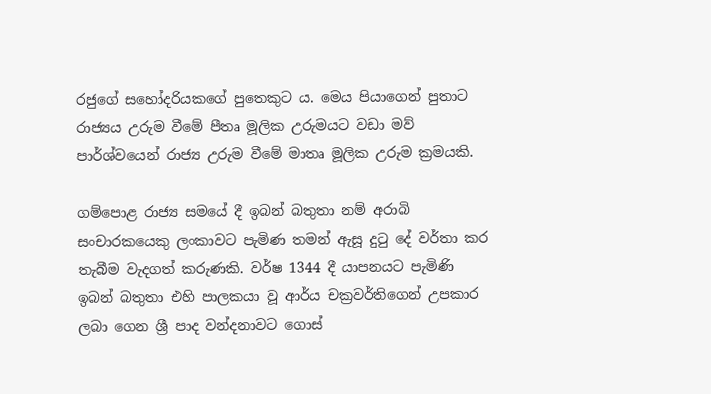රජුගේ සහෝදරියකගේ පුතෙකුට ය. මෙය පියාගෙන් පුතාට රාජ්‍යය උරුම වීමේ පීතෘ මූලික උරුමයට වඩා මව් පාර්ශ්වයෙන් රාජ්‍ය උරුම වීමේ මාතෘ මූලික උරුම ක්‍රමයකි.

ගම්පොළ රාජ්‍ය සමයේ දී ඉබන් බතුතා නම් අරාබි සංචාරකයෙකු ලංකාවට පැමිණ තමන් ඇසූ දුටු දේ වර්තා කර තැබීම වැදගත් කරුණකි. වර්ෂ 1344 දී යාපනයට පැමිණි ඉබන් බතුතා එහි පාලකයා වූ ආර්ය චක්‍රවර්තිගෙන් උපකාර ලබා ගෙන ශ්‍රී පාද වන්දනාවට ගොස්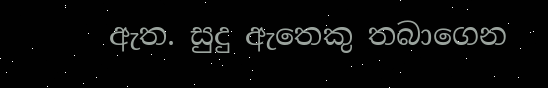ඇත. සුදු ඇතෙකු තබාගෙන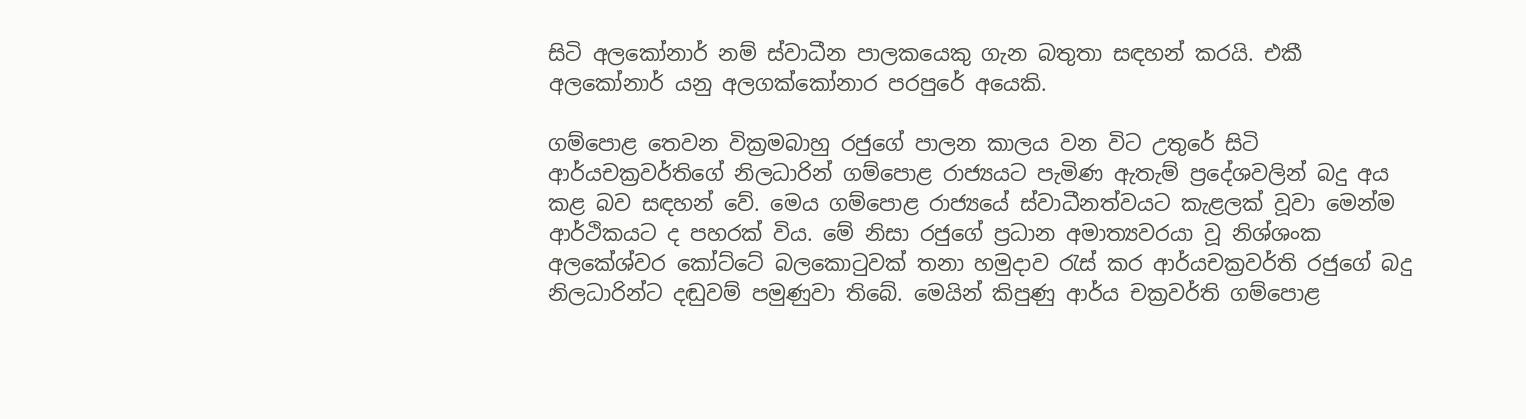සිටි අලකෝනාර් නම් ස්වාධීන පාලකයෙකු ගැන බතුතා සඳහන් කරයි. එකී අලකෝනාර් යනු අලගක්කෝනාර පරපුරේ අයෙකි.

ගම්පොළ තෙවන වික්‍රමබාහු රජුගේ පාලන කාලය වන විට උතුරේ සිටි ආර්යචක්‍රවර්තිගේ නිලධාරින් ගම්පොළ රාජ්‍යයට පැමිණ ඇතැම් ප්‍රදේශවලින් බදු අය කළ බව සඳහන් වේ. මෙය ගම්පොළ රාජ්‍යයේ ස්වාධීනත්වයට කැළලක් වූවා මෙන්ම ආර්ථිකයට ද පහරක් විය. මේ නිසා රජුගේ ප්‍රධාන අමාත්‍යවරයා වූ නිශ්ශංක අලකේශ්වර කෝට්ටේ බලකොටුවක් තනා හමුදාව රැස් කර ආර්යචක්‍රවර්ති රජුගේ බදු නිලධාරින්ට දඬුවම් පමුණුවා තිබේ. මෙයින් කිපුණු ආර්ය චක්‍රවර්ති ගම්පොළ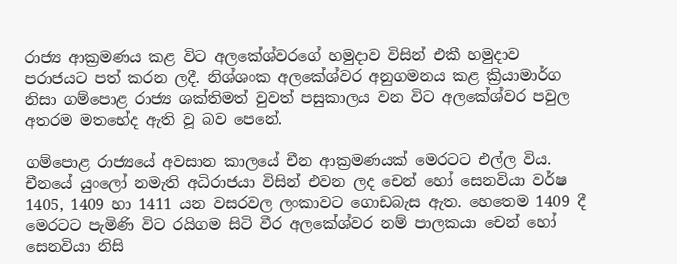රාජ්‍ය ආක්‍රමණය කළ විට අලකේශ්වරගේ හමුදාව විසින් එකී හමුදාව පරාජයට පත් කරන ලදී. නිශ්ශංක අලකේශ්වර අනුගමනය කළ ක්‍රියාමාර්ග නිසා ගම්පොළ රාජ්‍ය ශක්තිමත් වුවත් පසුකාලය වන විට අලකේශ්වර පවුල අතරම මතභේද ඇති වූ බව පෙනේ.

ගම්පොළ රාජ්‍යයේ අවසාන කාලයේ චීන ආක්‍රමණයක් මෙරටට එල්ල විය. චීනයේ යුංලෝ නමැති අධිරාජයා විසින් එවන ලද චෙන් හෝ සෙනවියා වර්ෂ 1405, 1409 හා 1411 යන වසරවල ලංකාවට ගොඩබැස ඇත. හෙතෙම 1409 දී මෙරටට පැමිණි විට රයිගම සිටි වීර අලකේශ්වර නම් පාලකයා චෙන් හෝ සෙනවියා නිසි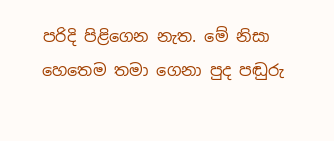පරිදි පිළිගෙන නැත. මේ නිසා හෙතෙම තමා ගෙනා පුද පඬුරු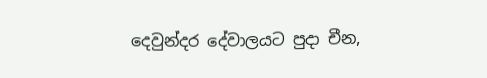දෙවුන්දර දේවාලයට පුදා චීන,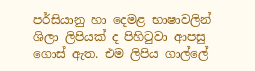පර්සියානු හා දෙමළ භාෂාවලින් ශිලා ලිපියක් ද පිහිටුවා ආපසු ගොස් ඇත. එම ලිපිය ගාල්ලේ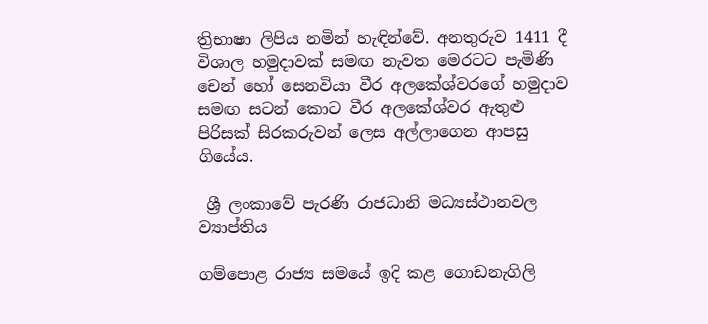ත්‍රිභාෂා ලිපිය නමින් හැඳින්වේ. අනතුරුව 1411 දී විශාල හමුදාවක් සමඟ නැවත මෙරටට පැමිණි චෙන් හෝ සෙනවියා වීර අලකේශ්වරගේ හමුදාව සමඟ සටන් කොට වීර අලකේශ්වර ඇතුළු පිරිසක් සිරකරුවන් ලෙස අල්ලාගෙන ආපසු ගියේය.

 ශ්‍රී ලංකාවේ පැරණි රාජධානි මධ්‍යස්ථානවල ව්‍යාප්තිය

ගම්පොළ රාජ්‍ය සමයේ ඉදි කළ ගොඩනැගිලි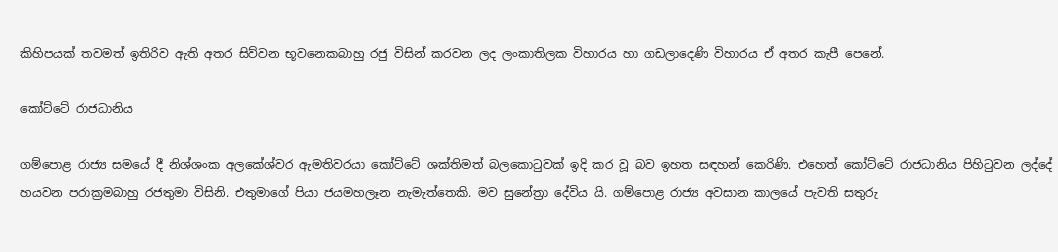කිහිපයක් තවමත් ඉතිරිව ඇති අතර සිව්වන භූවනෙකබාහු රජු විසින් කරවන ලද ලංකාතිලක විහාරය හා ගඩලාදෙණි විහාරය ඒ අතර කැපී පෙනේ.

කෝට්ටේ රාජධානිය

ගම්පොළ රාජ්‍ය සමයේ දී නිශ්ශංක අලකේශ්වර ඇමතිවරයා කෝට්ටේ ශක්තිමත් බලකොටුවක් ඉදි කර වූ බව ඉහත සඳහන් කෙරිණි. එහෙත් කෝට්ටේ රාජධානිය පිහිටුවන ලද්දේ හයවන පරාක්‍රමබාහු රජතුමා විසිනි. එතුමාගේ පියා ජයමහලෑන නැමැත්තෙකි. මව සුනේත්‍රා දේවිය යි. ගම්පොළ රාජ්‍ය අවසාන කාලයේ පැවති සතුරු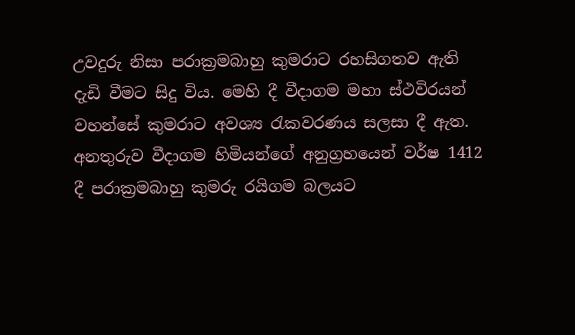උවදුරු නිසා පරාක්‍රමබාහු කුමරාට රහසිගතව ඇති දැඩි වීමට සිදු විය. මෙහි දී වීදාගම මහා ස්ථවිරයන් වහන්සේ කුමරාට අවශ්‍ය රැකවරණය සලසා දී ඇත. අනතුරුව වීදාගම හිමියන්ගේ අනුග්‍රහයෙන් වර්ෂ 1412 දී පරාක්‍රමබාහු කුමරු රයිගම බලයට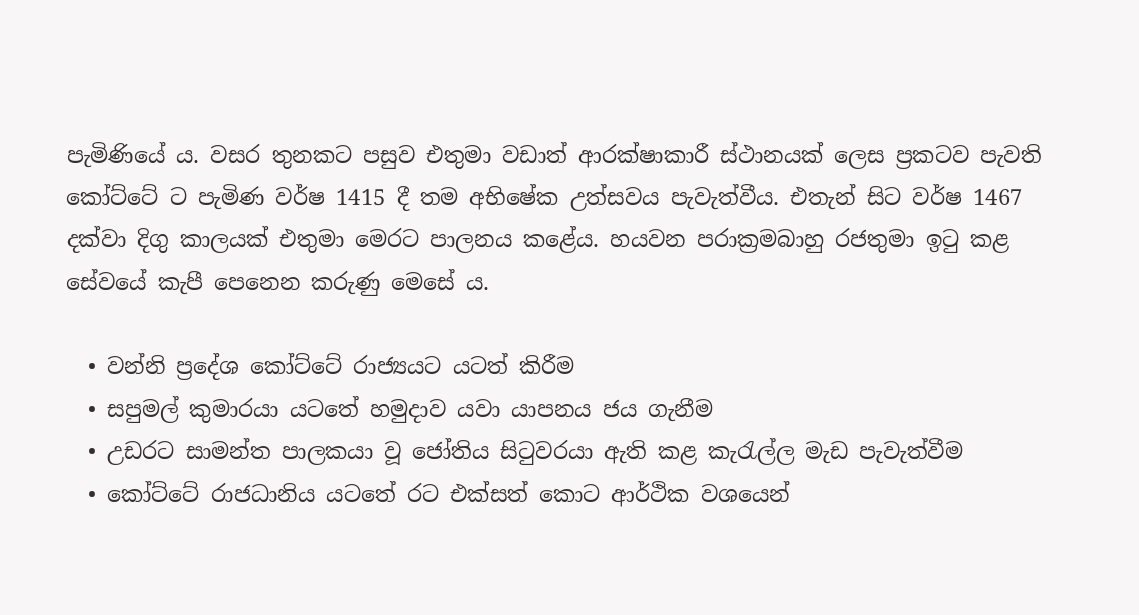පැමිණියේ ය. වසර තුනකට පසුව එතුමා වඩාත් ආරක්ෂාකාරී ස්ථානයක් ලෙස ප්‍රකටව පැවති කෝට්ටේ ට පැමිණ වර්ෂ 1415 දී තම අභිෂේක උත්සවය පැවැත්වීය. එතැන් සිට වර්ෂ 1467 දක්වා දිගු කාලයක් එතුමා මෙරට පාලනය කළේය. හයවන පරාක්‍රමබාහු රජතුමා ඉටු කළ සේවයේ කැපී පෙනෙන කරුණු මෙසේ ය.

  • වන්නි ප්‍රදේශ කෝට්ටේ රාජ්‍යයට යටත් කිරීම
  • සපුමල් කුමාරයා යටතේ හමුදාව යවා යාපනය ජය ගැනීම
  • උඩරට සාමන්ත පාලකයා වූ ජෝතිය සිටුවරයා ඇති කළ කැරැල්ල මැඩ පැවැත්වීම
  • කෝට්ටේ රාජධානිය යටතේ රට එක්සත් කොට ආර්ථික වශයෙන්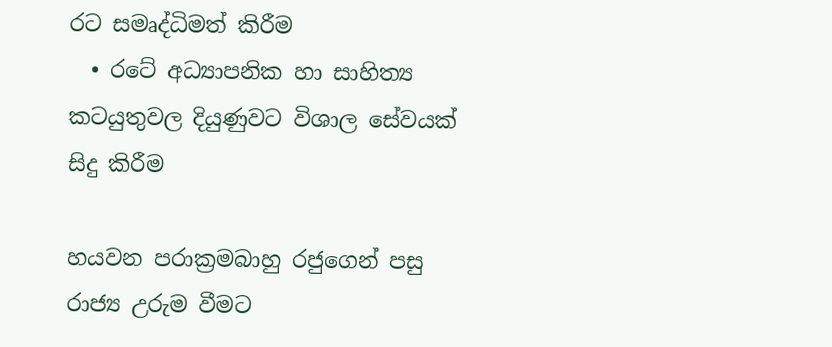රට සමෘද්ධිමත් කිරීම
  • රටේ අධ්‍යාපනික හා සාහිත්‍ය කටයුතුවල දියුණුවට විශාල සේවයක් සිදු කිරීම

හයවන පරාක්‍රමබාහු රජුගෙන් පසු රාජ්‍ය උරුම වීමට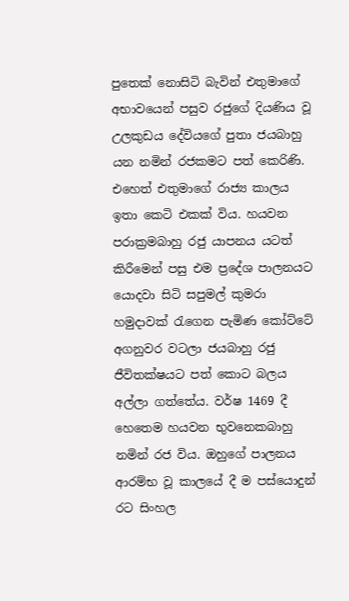පුතෙක් නොසිටි බැවින් එතුමාගේ අභාවයෙන් පසුව රජුගේ දියණිය වූ උලකුඩය දේවියගේ පුතා ජයබාහු යන නමින් රජකමට පත් කෙරිණි. එහෙත් එතුමාගේ රාජ්‍ය කාලය ඉතා කෙටි එකක් විය. හයවන පරාක්‍රමබාහු රජු යාපනය යටත් කිරීමෙන් පසු එම ප්‍රදේශ පාලනයට යොදවා සිටි සපුමල් කුමරා හමුදාවක් රැගෙන පැමිණ කෝට්ටේ අගනුවර වටලා ජයබාහු රජු ජීවිතක්ෂයට පත් කොට බලය අල්ලා ගත්තේය. වර්ෂ 1469 දී හෙතෙම හයවන භුවනෙකබාහු නමින් රජ විය. ඔහුගේ පාලනය ආරම්භ වූ කාලයේ දී ම පස්යොදුන් රට සිංහල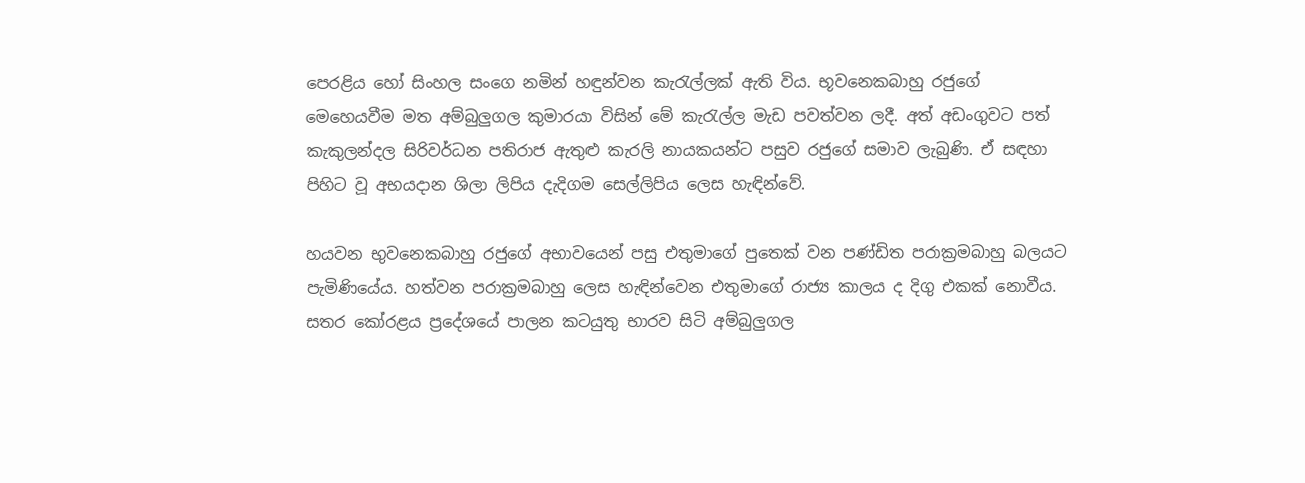පෙරළිය හෝ සිංහල සංගෙ නමින් හඳුන්වන කැරැල්ලක් ඇති විය. භූවනෙකබාහු රජුගේ මෙහෙයවීම මත අම්බුලුගල කුමාරයා විසින් මේ කැරැල්ල මැඩ පවත්වන ලදී. අත් අඩංගුවට පත් කැකුලන්දල සිරිවර්ධන පතිරාජ ඇතුළු කැරලි නායකයන්ට පසුව රජුගේ සමාව ලැබුණි. ඒ සඳහා පිහිට වූ අභයදාන ශිලා ලිපිය දැදිගම සෙල්ලිපිය ලෙස හැඳින්වේ.

හයවන භුවනෙකබාහු රජුගේ අභාවයෙන් පසු එතුමාගේ පුතෙක් වන පණ්ඩිත පරාක්‍රමබාහු බලයට පැමිණියේය. හත්වන පරාක්‍රමබාහු ලෙස හැඳින්වෙන එතුමාගේ රාජ්‍ය කාලය ද දිගු එකක් නොවීය. සතර කෝරළය ප්‍රදේශයේ පාලන කටයුතු භාරව සිටි අම්බුලුගල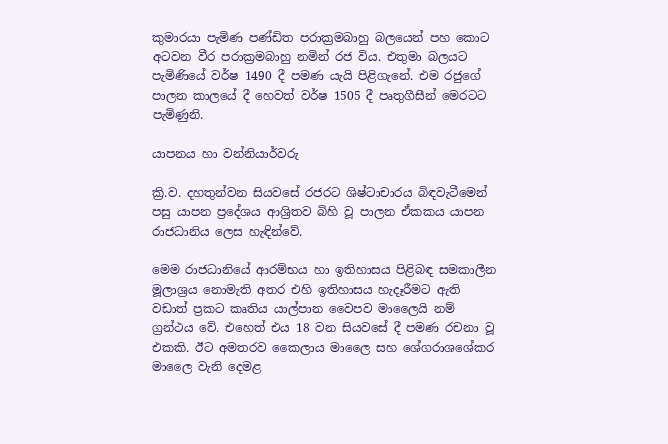කුමාරයා පැමිණ පණ්ඩිත පරාක්‍රමබාහු බලයෙන් පහ කොට අටවන වීර පරාක්‍රමබාහු නමින් රජ විය. එතුමා බලයට පැමිණියේ වර්ෂ 1490 දී පමණ යැයි පිළිගැනේ. එම රජුගේ පාලන කාලයේ දී හෙවත් වර්ෂ 1505 දී පෘතුගීසීන් මෙරටට පැමිණුනි.

යාපනය හා වන්නියාර්වරු

ක්‍රි.ව. දහතුන්වන සියවසේ රජරට ශිෂ්ටාචාරය බිඳවැටීමෙන් පසු යාපන ප්‍රදේශය ආශ්‍රිතව බිහි වූ පාලන ඒකකය යාපන රාජධානිය ලෙස හැඳින්වේ.

මෙම රාජධානියේ ආරම්භය හා ඉතිහාසය පිළිබඳ සමකාලීන මූලාශ්‍රය නොමැති අතර එහි ඉතිහාසය හැදෑරීමට ඇති වඩාත් ප්‍රකට කෘතිය යාල්පාන වෛපව මාලෛයි නම් ග්‍රන්ථය වේ. එහෙත් එය 18 වන සියවසේ දී පමණ රචනා වූ එකකි. ඊට අමතරව කෛලාය මාලෛ සහ ශේගරාශශේකර මාලෛ වැනි දෙමළ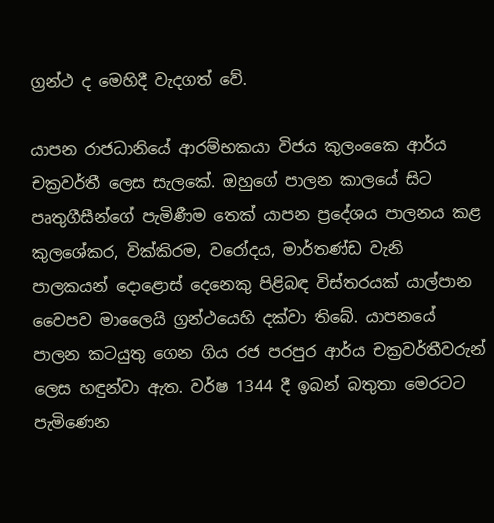ග්‍රන්ථ ද මෙහිදී වැදගත් වේ.

යාපන රාජධානියේ ආරම්භකයා විජය කුලංකෛ ආර්ය චක්‍රවර්තී ලෙස සැලකේ. ඔහුගේ පාලන කාලයේ සිට පෘතුගීසීන්ගේ පැමිණීම තෙක් යාපන ප්‍රදේශය පාලනය කළ කුලශේකර, වික්කිරම, වරෝදය, මාර්තණ්ඩ වැනි පාලකයන් දොළොස් දෙනෙකු පිළිබඳ විස්තරයක් යාල්පාන වෛපව මාලෛයි ග්‍රන්ථයෙහි දක්වා තිබේ. යාපනයේ පාලන කටයුතු ගෙන ගිය රජ පරපුර ආර්ය චක්‍රවර්තීවරුන් ලෙස හඳුන්වා ඇත. වර්ෂ 1344 දී ඉබන් බතුතා මෙරටට පැමිණෙන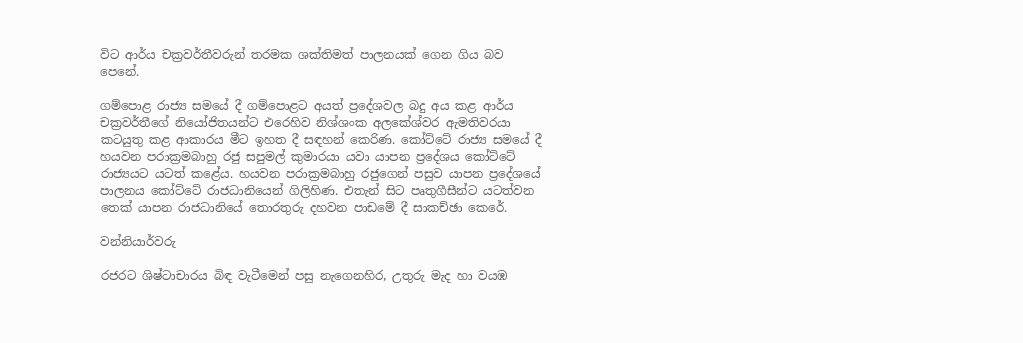විට ආර්ය චක්‍රවර්තීවරුන් තරමක ශක්තිමත් පාලනයක් ගෙන ගිය බව පෙනේ.

ගම්පොළ රාජ්‍ය සමයේ දී ගම්පොළට අයත් ප්‍රදේශවල බදු අය කළ ආර්ය චක්‍රවර්තීගේ නියෝජිතයන්ට එරෙහිව නිශ්ශංක අලකේශ්වර ඇමතිවරයා කටයුතු කළ ආකාරය මීට ඉහත දී සඳහන් කෙරිණ. කෝට්ටේ රාජ්‍ය සමයේ දී හයවන පරාක්‍රමබාහු රජු සපුමල් කුමාරයා යවා යාපන ප්‍රදේශය කෝට්ටේ රාජ්‍යයට යටත් කළේය. හයවන පරාක්‍රමබාහු රජුගෙන් පසුව යාපන ප්‍රදේශයේ පාලනය කෝට්ටේ රාජධානියෙන් ගිලිහිණ. එතැන් සිට පෘතුගීසීන්ට යටත්වන තෙක් යාපන රාජධානියේ තොරතුරු දහවන පාඩමේ දී සාකච්ඡා කෙරේ.

වන්නියාර්වරු

රජරට ශිෂ්ටාචාරය බිඳ වැටීමෙන් පසු නැගෙනහිර, උතුරු මැද හා වයඹ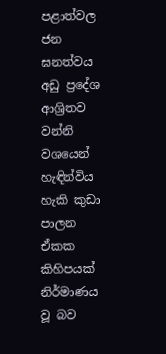පළාත්වල ජන ඝනත්වය අඩු ප්‍රදේශ ආශ්‍රිතව වන්නි වශයෙන් හැඳින්විය හැකි කුඩා පාලන ඒකක කිහිපයක් නිර්මාණය වූ බව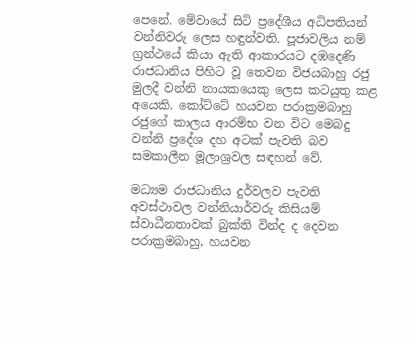පෙනේ. මේවායේ සිටි ප්‍රදේශීය අධිපතියන් වන්නිවරු ලෙස හඳුන්වති. පූජාවලිය නම් ග්‍රන්ථයේ කියා ඇති ආකාරයට දඹදෙණි රාජධානිය පිහිට වූ තෙවන විජයබාහු රජු මුලදී වන්නි නායකයෙකු ලෙස කටයුතු කළ අයෙකි. කෝට්ටේ හයවන පරාක්‍රමබාහු රජුගේ කාලය ආරම්භ වන විට මෙබදු වන්නි ප්‍රදේශ දහ අටක් පැවති බව සමකාලීන මූලාශ්‍රවල සඳහන් වේ.

මධ්‍යම රාජධානිය දුර්වලව පැවති අවස්ථාවල වන්නියාර්වරු කිසියම් ස්වාධීනතාවක් බුක්ති වින්ද ද දෙවන පරාක්‍රමබාහු, හයවන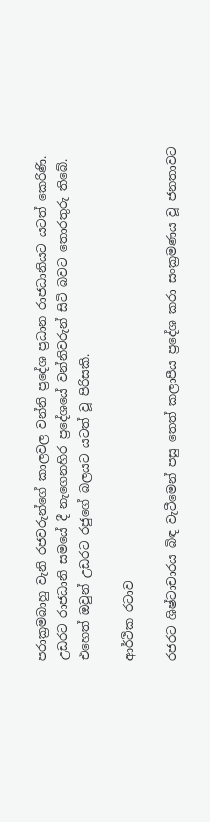පරාක්‍රමබාහු වැනි රජවරුන්ගේ කාලවල වන්නි ප්‍රදේශ ප්‍රධාන රාජධානියට යටත් කෙරිණි. උඩරට රාජධානි සමයේ දී නැගෙනහිර ප්‍රදේශයේ වන්නිවරුන් සිටි බවට තොරතුරු තිබේ. එහෙත් ඔවුන් උඩරට රජුගේ බලයට යටත් වූ පිරිසකි.

ආර්ථික රටාව

රජරට ශිෂ්ටාචාරය බිඳ වැටීමෙන් පසු තෙත් කලාපීය ප්‍රදේශ කරා සංක්‍රමණය වූ ජනතාවට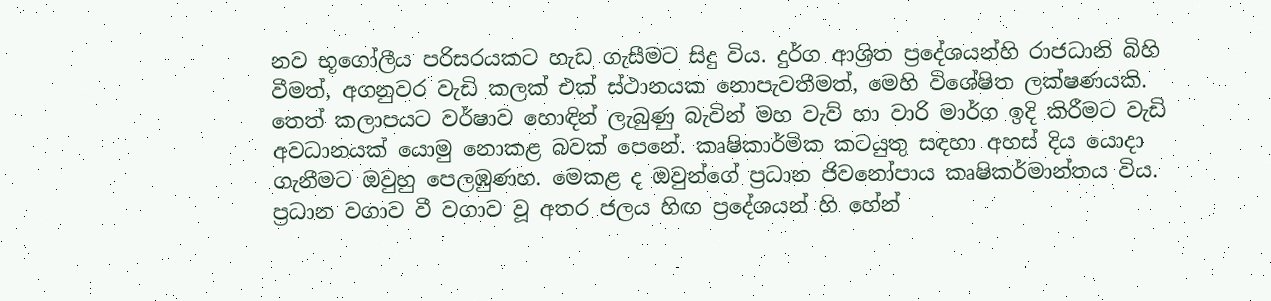නව භූගෝලීය පරිසරයකට හැඩ ගැසීමට සිදු විය. දුර්ග ආශ්‍රිත ප්‍රදේශයන්හි රාජධානි බිහි වීමත්, අගනුවර වැඩි කලක් එක් ස්ථානයක නොපැවතීමත්, මෙහි විශේෂිත ලක්ෂණයකි. තෙත් කලාපයට වර්ෂාව හොඳින් ලැබුණු බැවින් මහ වැව් හා වාරි මාර්ග ඉදි කිරීමට වැඩි අවධානයක් යොමු නොකළ බවක් පෙනේ. කෘෂිකාර්මික කටයුතු සඳහා අහස් දිය යොදා ගැනීමට ඔවුහු පෙලඹුණහ. මෙකළ ද ඔවුන්ගේ ප්‍රධාන ජිවනෝපාය කෘෂිකර්මාන්තය විය. ප්‍රධාන වගාව වී වගාව වූ අතර ජලය හිඟ ප්‍රදේශයන් හි හේන්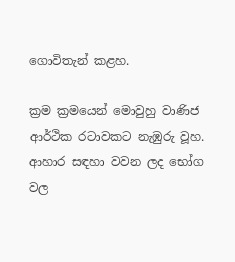ගොවිතැන් කළහ.

ක්‍රම ක්‍රමයෙන් මොවුහු වාණිජ ආර්ථික රටාවකට නැඹුරු වූහ. ආහාර සඳහා වවන ලද භෝග වල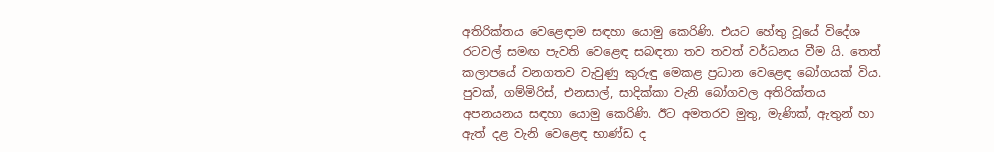අතිරික්තය වෙළෙඳාම සඳහා යොමු කෙරිණි. එයට හේතු වූයේ විදේශ රටවල් සමඟ පැවති වෙළෙඳ සබඳතා තව තවත් වර්ධනය වීම යි. තෙත් කලාපයේ වනගතව වැවුණු කුරුඳු මෙකළ ප්‍රධාන වෙළෙඳ බෝගයක් විය. පුවක්, ගම්මිරිස්, එනසාල්, සාදික්කා වැනි බෝගවල අතිරික්තය අපනයනය සඳහා යොමු කෙරිණි. ඊට අමතරව මුතු, මැණික්, ඇතුන් හා ඇත් දළ වැනි වෙළෙඳ භාණ්ඩ ද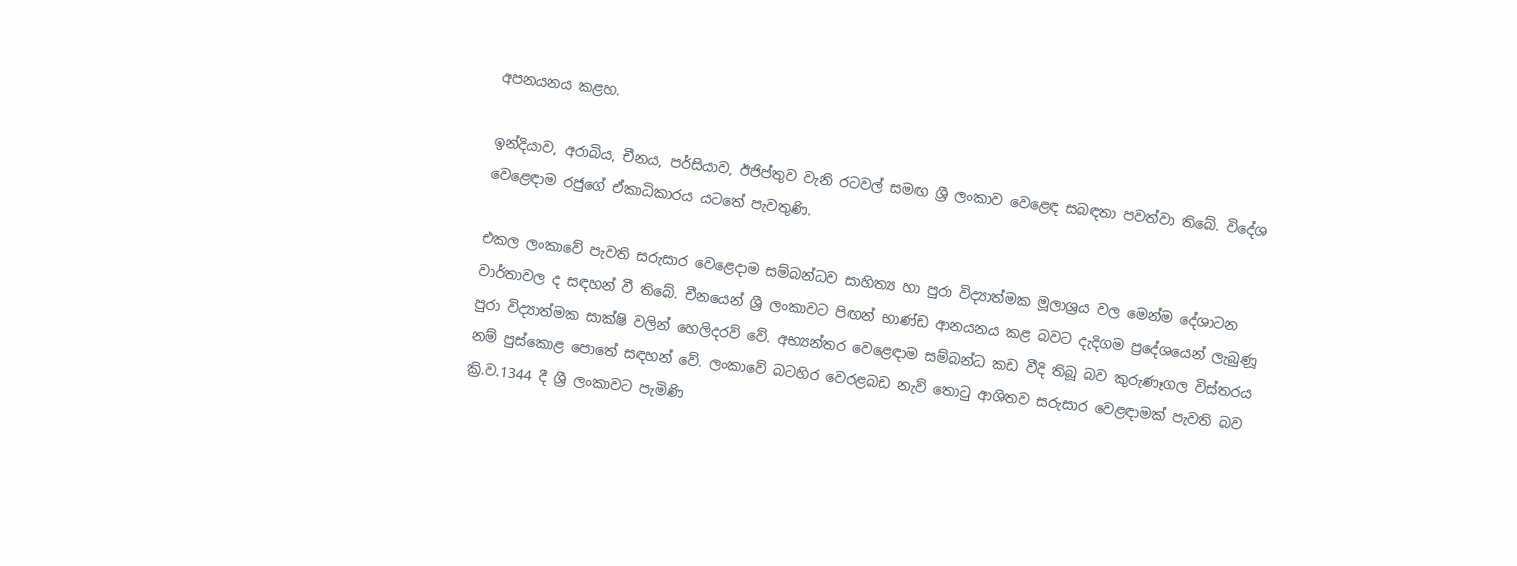අපනයනය කළහ.

ඉන්දියාව, අරාබිය, චීනය, පර්සියාව, ඊජිප්තුව වැනි රටවල් සමඟ ශ්‍රී ලංකාව වෙළෙඳ සබඳතා පවත්වා තිබේ. විදේශ වෙළෙඳාම රජුගේ ඒකාධිකාරය යටතේ පැවතුණි.

එකල ලංකාවේ පැවති සරුසාර වෙළෙදාම සම්බන්ධව සාහිත්‍ය හා පුරා විද්‍යාත්මක මූලාශ්‍රය වල මෙන්ම දේශාටන වාර්තාවල ද සඳහන් වී තිබේ. චීනයෙන් ශ්‍රී ලංකාවට පිඟන් භාණ්ඩ ආනයනය කළ බවට දැදිගම ප්‍රදේශයෙන් ලැබුණූ පුරා විද්‍යාත්මක සාක්ෂි වලින් හෙලිදරව් වේ. අභ්‍යන්තර වෙළෙඳාම සම්බන්ධ කඩ වීදි තිබූ බව කුරුණෑගල විස්තරය නම් පුස්කොළ පොතේ සඳහන් වේ. ලංකාවේ බටහිර වෙරළබඩ නැව් තොටු ආශිතව සරුසාර වෙළඳාමක් පැවති බව ක්‍රි.ව.1344 දී ශ්‍රී ලංකාවට පැමිණි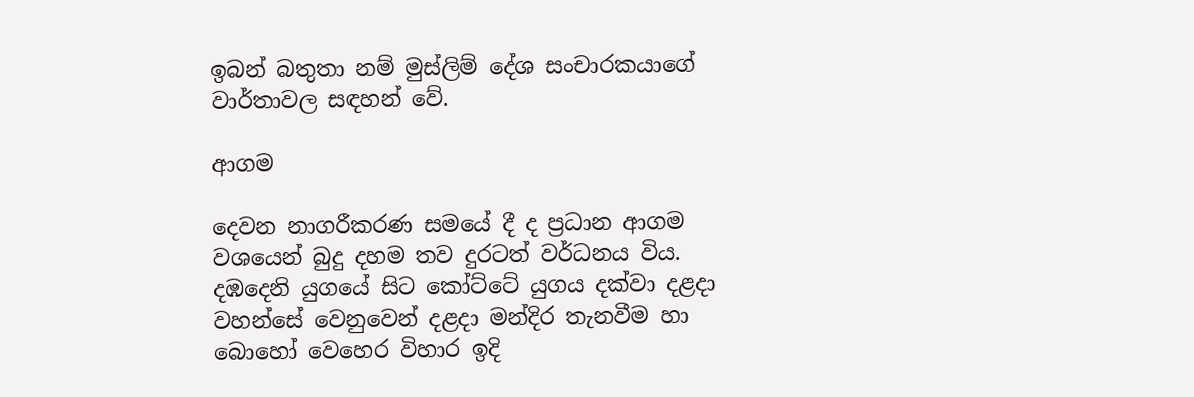ඉබන් බතුතා නම් මුස්ලිම් දේශ සංචාරකයාගේ වාර්තාවල සඳහන් වේ.

ආගම

දෙවන නාගරීකරණ සමයේ දී ද ප්‍රධාන ආගම වශයෙන් බුදු දහම තව දුරටත් වර්ධනය විය. දඹදෙනි යුගයේ සිට කෝට්ටේ යුගය දක්වා දළදා වහන්සේ වෙනුවෙන් දළදා මන්දිර තැනවීම හා බොහෝ වෙහෙර විහාර ඉදි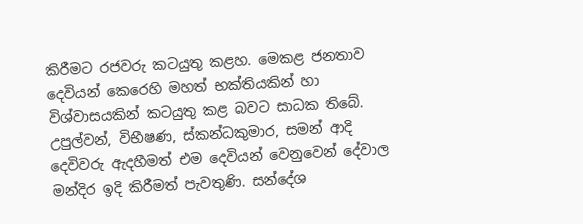කිරීමට රජවරු කටයුතු කළහ. මෙකළ ජනතාව දෙවියන් කෙරෙහි මහත් භක්තියකින් හා විශ්වාසයකින් කටයුතු කළ බවට සාධක තිබේ. උපුල්වන්, විභීෂණ, ස්කන්ධකුමාර, සමන් ආදි දෙවිවරු ඇදහීමත් එම දෙවියන් වෙනුවෙන් දේවාල මන්දිර ඉදි කිරීමත් පැවතුණි. සන්දේශ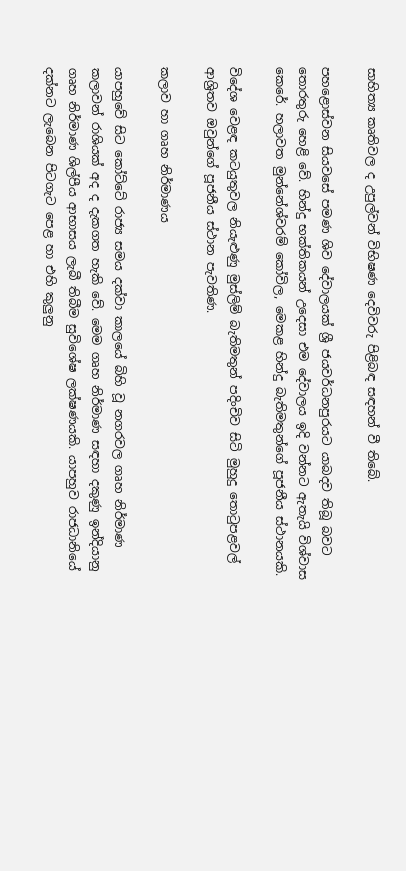සාහිත්‍ය කෘතිවල ද උපුල්වන් විභිෂණ දෙවිවරු පිළිබඳ සඳහන් වී තිබේ.

පහළොස්වන සියවසේ පමණ ශිව දේවාලයක් ශ්‍රී ජයවර්ධනපුරයට යාබදව තිබූ බවට තොරතුරු හෙළි වේ. හින්දු භක්තිකයන් උදෙසා එම දේවාලය ඉදි වන්නට ඇතැයි විශ්වාස කෙරේ. හලාවත මුන්නේශ්වරම් කෝවිල, මෙකළ හින්දු බැතිමතුන්ගේ පූජනීය ස්ථානයකි.

විදේශ වෙළඳ කටයුතුවල නියැළුණු මුස්ලිම් බැතිමතුන් පදිංචිව සිටි මුහුදු තොටුපළවල් ආශ්‍රිතව ඔවුන්ගේ පූජනීය ස්ථාන පැවතිණ.

කලාව හා ගෘහ නිර්මාණය

යාපහුවේ සිට කෝට්ටේ රාජ්‍ය සමය දක්වා කාලයේ බිහි වූ නගරවල ගෘහ නිර්මාණ කලාවන් රාශියක් අද ද දැකගත හැකි වේ. මෙම ගෘහ නිර්මාණ සඳහා දකුණු ඉන්දියානු ගෘහ නිර්මාණ ශිල්පීය ආභාසය ලැබී තිබීම සුවිශේෂ ලක්ෂණයකි. යාපහුව රාජධානියේ දක්නට ලැබෙන පිටගැට පෙළ හා එහි කුලුනු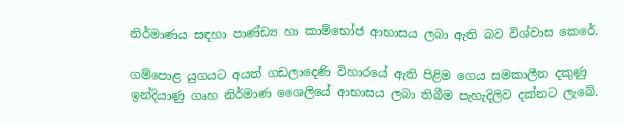නිර්මාණය සඳහා පාණ්ඩ්‍ය හා කාම්භෝජ ආභාසය ලබා ඇති බව විශ්වාස කෙරේ.

ගම්පොළ යුගයට අයත් ගඩලාදෙණි විහාරයේ ඇති පිළිම ගෙය සමකාලීන දකුණු ඉන්දියාණු ගෘහ නිර්මාණ ශෛලියේ ආභාසය ලබා තිබීම පැහැදිලිව දක්නට ලැබේ.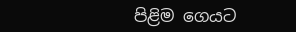පිළිම ගෙයට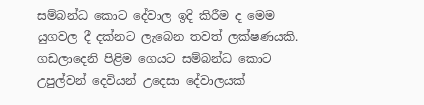සම්බන්ධ කොට දේවාල ඉදි කිරීම ද මෙම යුගවල දී දක්නට ලැබෙන තවත් ලක්ෂණයකි. ගඩලාදෙනි පිළිම ගෙයට සම්බන්ධ කොට උපුල්වන් දෙවියන් උදෙසා දේවාලයක්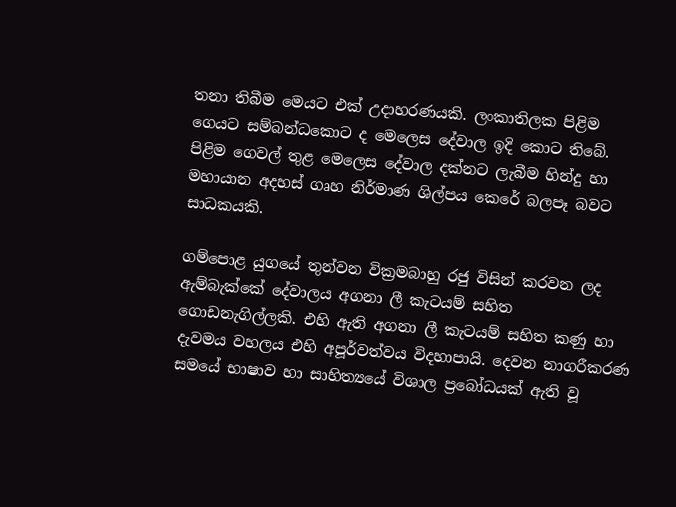තනා තිබීම මෙයට එක් උදාහරණයකි. ලංකාතිලක පිළිම ගෙයට සම්බන්ධකොට ද මෙලෙස දේවාල ඉදි කොට තිබේ. පිළිම ගෙවල් තුළ මෙලෙස දේවාල දක්නට ලැබීම හින්දු හා මහායාන අදහස් ගෘහ නිර්මාණ ශිල්පය කෙරේ බලපෑ බවට සාධකයකි.

ගම්පොළ යුගයේ තුන්වන වික්‍රමබාහු රජු විසින් කරවන ලද ඇම්බැක්කේ දේවාලය අගනා ලී කැටයම් සහිත ගොඩනැගිල්ලකි. එහි ඇති අගනා ලී කැටයම් සහිත කණු හා දැවමය වහලය එහි අපූර්වත්වය විදහාපායි. දෙවන නාගරීකරණ සමයේ භාෂාව හා සාහිත්‍යයේ විශාල ප්‍රබෝධයක් ඇති වූ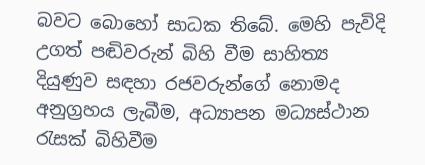බවට බොහෝ සාධක තිබේ. මෙහි පැවිදි උගත් පඬිවරුන් බිහි වීම සාහිත්‍ය දියුණුව සඳහා රජවරුන්ගේ නොමද අනුග්‍රහය ලැබීම, අධ්‍යාපන මධ්‍යස්ථාන රැසක් බිහිවීම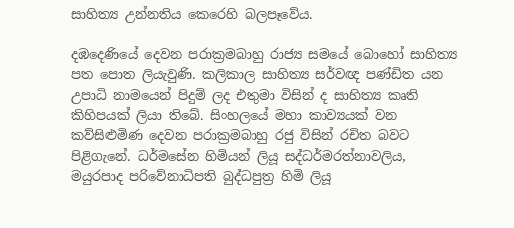සාහිත්‍ය උන්නතිය කෙරෙහි බලපෑවේය.

දඹදෙණියේ දෙවන පරාක්‍රමබාහු රාජ්‍ය සමයේ බොහෝ සාහිත්‍ය පත පොත ලියැවුණි. කලිකාල සාහිත්‍ය සර්වඥ පණ්ඩිත යන උපාධි නාමයෙන් පිදුම් ලද එතුමා විසින් ද සාහිත්‍ය කෘති කිහිපයක් ලියා තිබේ. සිංහලයේ මහා කාව්‍යයක් වන කව්සිළුමිණ දෙවන පරාක්‍රමබාහු රජු විසින් රචිත බවට පිළිගැනේ. ධර්මසේන හිමියන් ලියූ සද්ධර්මරත්නාවලිය, මයුරපාද පරිවේනාධිපති බුද්ධපුත්‍ර හිමි ලියූ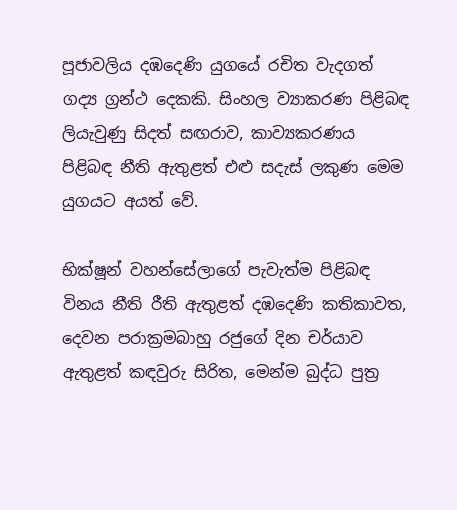පූජාවලිය දඹදෙණි යුගයේ රචිත වැදගත් ගද්‍ය ග්‍රන්ථ දෙකකි. සිංහල ව්‍යාකරණ පිළිබඳ ලියැවුණු සිදත් සඟරාව, කාව්‍යකරණය පිළිබඳ නීති ඇතුළත් එළු සදැස් ලකුණ මෙම යුගයට අයත් වේ.

භික්ෂූන් වහන්සේලාගේ පැවැත්ම පිළිබඳ විනය නීති රීති ඇතුළත් දඹදෙණි කතිකාවත, දෙවන පරාක්‍රමබාහු රජුගේ දින චර්යාව ඇතුළත් කඳවුරු සිරිත, මෙන්ම බුද්ධ පුත්‍ර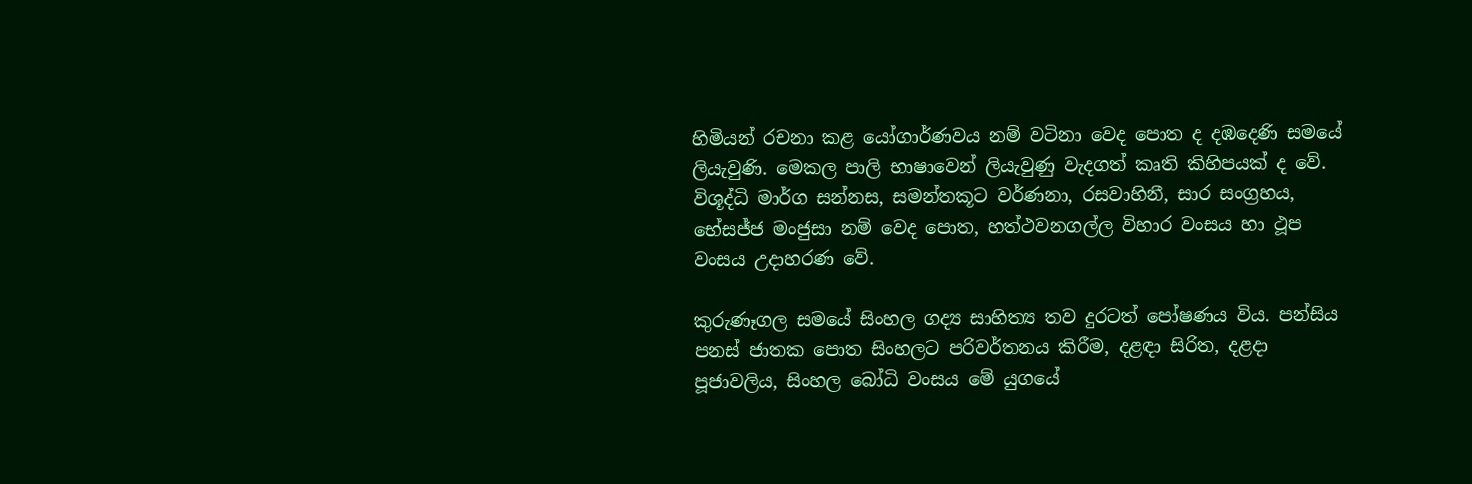හිමියන් රචනා කළ යෝගාර්ණවය නම් වටිනා වෙද පොත ද දඹදෙණි සමයේ ලියැවුණි. මෙකල පාලි භාෂාවෙන් ලියැවුණු වැදගත් කෘති කිහිපයක් ද වේ. විශූද්ධි මාර්ග සන්නස, සමන්තකූට වර්ණනා, රසවාහිනී, සාර සංග්‍රහය, භේසජ්ජ මංජුසා නම් වෙද පොත, හත්ථවනගල්ල විහාර වංසය හා ථූප වංසය උදාහරණ වේ.

කුරුණෑගල සමයේ සිංහල ගද්‍ය සාහිත්‍ය තව දුරටත් පෝෂණය විය. පන්සිය පනස් ජාතක පොත සිංහලට පරිවර්තනය කිරීම, දළඳා සිරිත, දළදා පූජාවලිය, සිංහල බෝධි වංසය මේ යුගයේ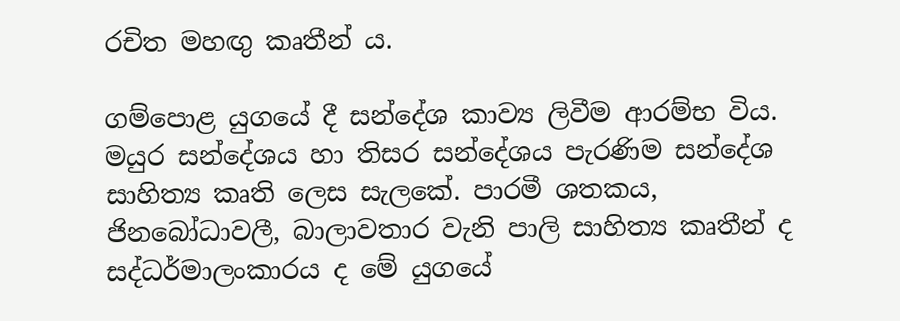රචිත මහඟු කෘතීන් ය.

ගම්පොළ යුගයේ දී සන්දේශ කාව්‍ය ලිවීම ආරම්භ විය. මයුර සන්දේශය හා තිසර සන්දේශය පැරණිම සන්දේශ සාහිත්‍ය කෘති ලෙස සැලකේ. පාරමී ශතකය, ජිනබෝධාවලී, බාලාවතාර වැනි පාලි සාහිත්‍ය කෘතීන් ද සද්ධර්මාලංකාරය ද මේ යුගයේ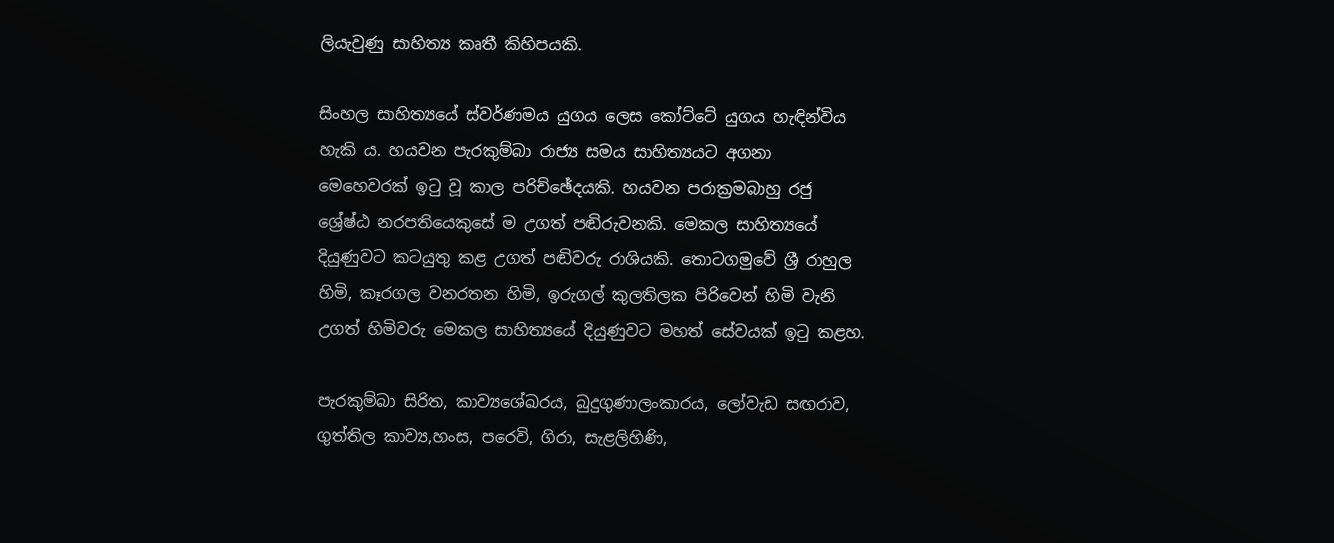ලියැවුණු සාහිත්‍ය කෘතී කිහිපයකි.

සිංහල සාහිත්‍යයේ ස්වර්ණමය යුගය ලෙස කෝට්ටේ යුගය හැඳින්විය හැකි ය. හයවන පැරකුම්බා රාජ්‍ය සමය සාහිත්‍යයට අගනා මෙහෙවරක් ඉටු වූ කාල පරිච්ඡේදයකි. හයවන පරාක්‍රමබාහු රජු ශ්‍රේෂ්ඨ නරපතියෙකුසේ ම උගත් පඬිරුවනකි. මෙකල සාහිත්‍යයේ දියුණුවට කටයුතු කළ උගත් පඬිවරු රාශියකි. තොටගමුවේ ශ්‍රී රාහුල හිමි, කෑරගල වනරතන හිමි, ඉරුගල් කුලතිලක පිරිවෙන් හිමි වැනි උගත් හිමිවරු මෙකල සාහිත්‍යයේ දියුණුවට මහත් සේවයක් ඉටු කළහ.

පැරකුම්බා සිරිත, කාව්‍යශේඛරය, බුදුගුණාලංකාරය, ලෝවැඩ සඟරාව, ගුත්තිල කාව්‍ය,හංස, පරෙවි, ගිරා, සැළලිහිණි,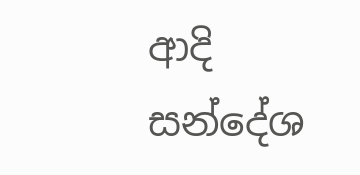ආදි සන්දේශ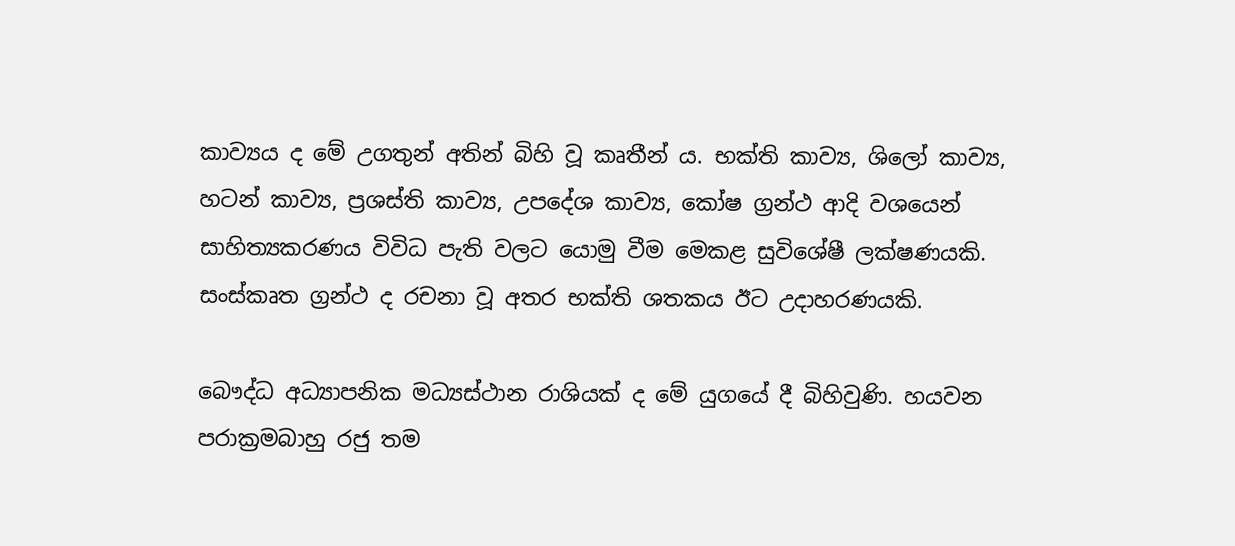කාව්‍යය ද මේ උගතුන් අතින් බිහි වූ කෘතීන් ය. භක්ති කාව්‍ය, ශිලෝ කාව්‍ය, හටන් කාව්‍ය, ප්‍රශස්ති කාව්‍ය, උපදේශ කාව්‍ය, කෝෂ ග්‍රන්ථ ආදි වශයෙන් සාහිත්‍යකරණය විවිධ පැති වලට යොමු වීම මෙකළ සුවිශේෂී ලක්ෂණයකි. සංස්කෘත ග්‍රන්ථ ද රචනා වූ අතර භක්ති ශතකය ඊට උදාහරණයකි.

බෞද්ධ අධ්‍යාපනික මධ්‍යස්ථාන රාශියක් ද මේ යුගයේ දී බිහිවුණි. හයවන පරාක්‍රමබාහු රජු තම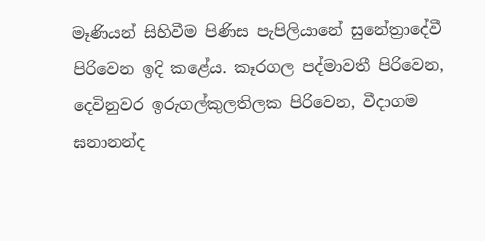මෑණියන් සිහිවීම පිණිස පැපිලියානේ සුනේත්‍රාදේවී පිරිවෙන ඉදි කළේය. කෑරගල පද්මාවතී පිරිවෙන, දෙවිනුවර ඉරුගල්කුලතිලක පිරිවෙන, වීදාගම ඝනානන්ද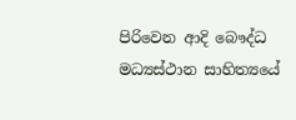පිරිවෙන ආදි බෞද්ධ මධ්‍යස්ථාන සාහිත්‍යයේ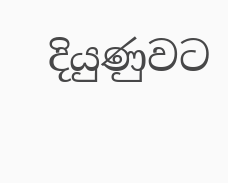දියුණුවට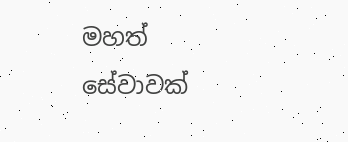මහත් සේවාවක්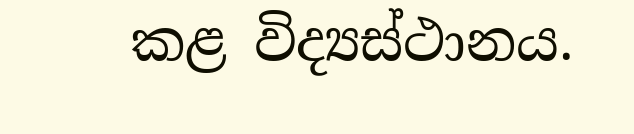කළ විද්‍යස්ථානය.